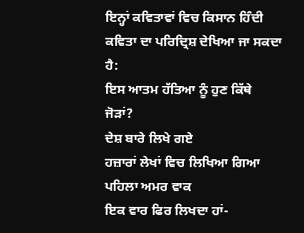ਇਨ੍ਹਾਂ ਕਵਿਤਾਵਾਂ ਵਿਚ ਕਿਸਾਨ ਹਿੰਦੀ ਕਵਿਤਾ ਦਾ ਪਰਿਦ੍ਰਿਸ਼ ਦੇਖਿਆ ਜਾ ਸਕਦਾ ਹੈ:
ਇਸ ਆਤਮ ਹੱਤਿਆ ਨੂੰ ਹੁਣ ਕਿੱਥੇ ਜੋੜਾਂ?
ਦੇਸ਼ ਬਾਰੇ ਲਿਖੇ ਗਏ
ਹਜ਼ਾਰਾਂ ਲੇਖਾਂ ਵਿਚ ਲਿਖਿਆ ਗਿਆ
ਪਹਿਲਾ ਅਮਰ ਵਾਕ
ਇਕ ਵਾਰ ਫਿਰ ਲਿਖਦਾ ਹਾਂ-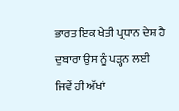ਭਾਰਤ ਇਕ ਖੇਤੀ ਪ੍ਰਧਾਨ ਦੇਸ਼ ਹੈ
ਦੁਬਾਰਾ ਉਸ ਨੂੰ ਪੜ੍ਹਨ ਲਈ
ਜਿਵੇਂ ਹੀ ਅੱਖਾਂ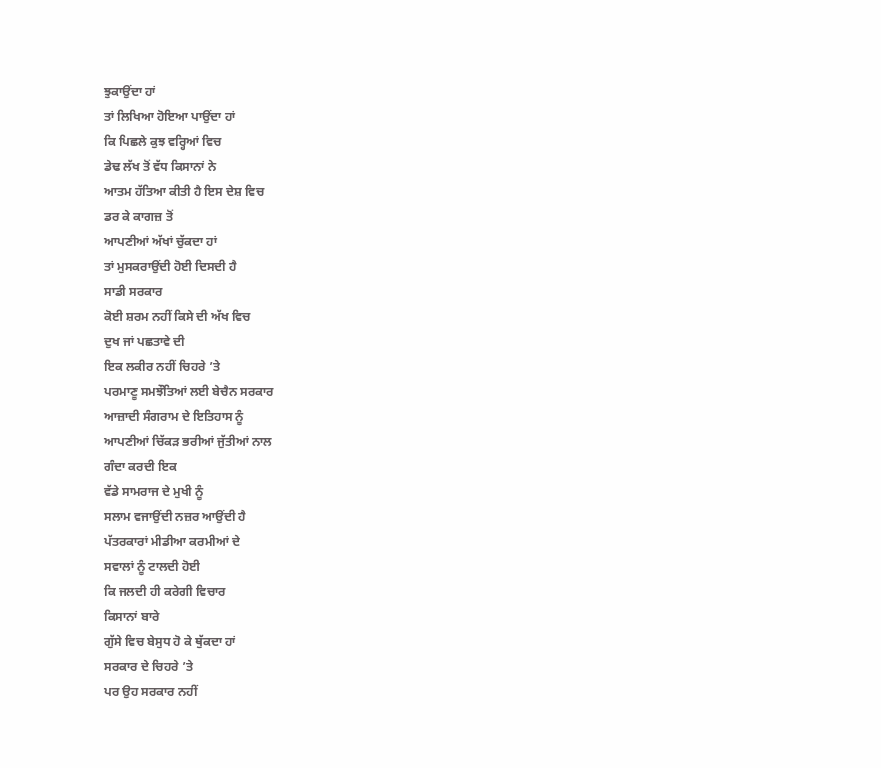ਝੁਕਾਉਂਦਾ ਹਾਂ
ਤਾਂ ਲਿਖਿਆ ਹੋਇਆ ਪਾਉਂਦਾ ਹਾਂ
ਕਿ ਪਿਛਲੇ ਕੁਝ ਵਰ੍ਹਿਆਂ ਵਿਚ
ਡੇਢ ਲੱਖ ਤੋਂ ਵੱਧ ਕਿਸਾਨਾਂ ਨੇ
ਆਤਮ ਹੱਤਿਆ ਕੀਤੀ ਹੈ ਇਸ ਦੇਸ਼ ਵਿਚ
ਡਰ ਕੇ ਕਾਗਜ਼ ਤੋਂ
ਆਪਣੀਆਂ ਅੱਖਾਂ ਚੁੱਕਦਾ ਹਾਂ
ਤਾਂ ਮੁਸਕਰਾਉਂਦੀ ਹੋਈ ਦਿਸਦੀ ਹੈ
ਸਾਡੀ ਸਰਕਾਰ
ਕੋਈ ਸ਼ਰਮ ਨਹੀਂ ਕਿਸੇ ਦੀ ਅੱਖ ਵਿਚ
ਦੁਖ ਜਾਂ ਪਛਤਾਵੇ ਦੀ
ਇਕ ਲਕੀਰ ਨਹੀਂ ਚਿਹਰੇ ’ਤੇ
ਪਰਮਾਣੂ ਸਮਝੌਤਿਆਂ ਲਈ ਬੇਚੈਨ ਸਰਕਾਰ
ਆਜ਼ਾਦੀ ਸੰਗਰਾਮ ਦੇ ਇਤਿਹਾਸ ਨੂੰ
ਆਪਣੀਆਂ ਚਿੱਕੜ ਭਰੀਆਂ ਜੁੱਤੀਆਂ ਨਾਲ
ਗੰਦਾ ਕਰਦੀ ਇਕ
ਵੱਡੇ ਸਾਮਰਾਜ ਦੇ ਮੁਖੀ ਨੂੰ
ਸਲਾਮ ਵਜਾਉਂਦੀ ਨਜ਼ਰ ਆਉਂਦੀ ਹੈ
ਪੱਤਰਕਾਰਾਂ ਮੀਡੀਆ ਕਰਮੀਆਂ ਦੇ
ਸਵਾਲਾਂ ਨੂੰ ਟਾਲਦੀ ਹੋਈ
ਕਿ ਜਲਦੀ ਹੀ ਕਰੇਗੀ ਵਿਚਾਰ
ਕਿਸਾਨਾਂ ਬਾਰੇ
ਗੁੱਸੇ ਵਿਚ ਬੇਸੁਧ ਹੋ ਕੇ ਥੁੱਕਦਾ ਹਾਂ
ਸਰਕਾਰ ਦੇ ਚਿਹਰੇ ’ਤੇ
ਪਰ ਉਹ ਸਰਕਾਰ ਨਹੀਂ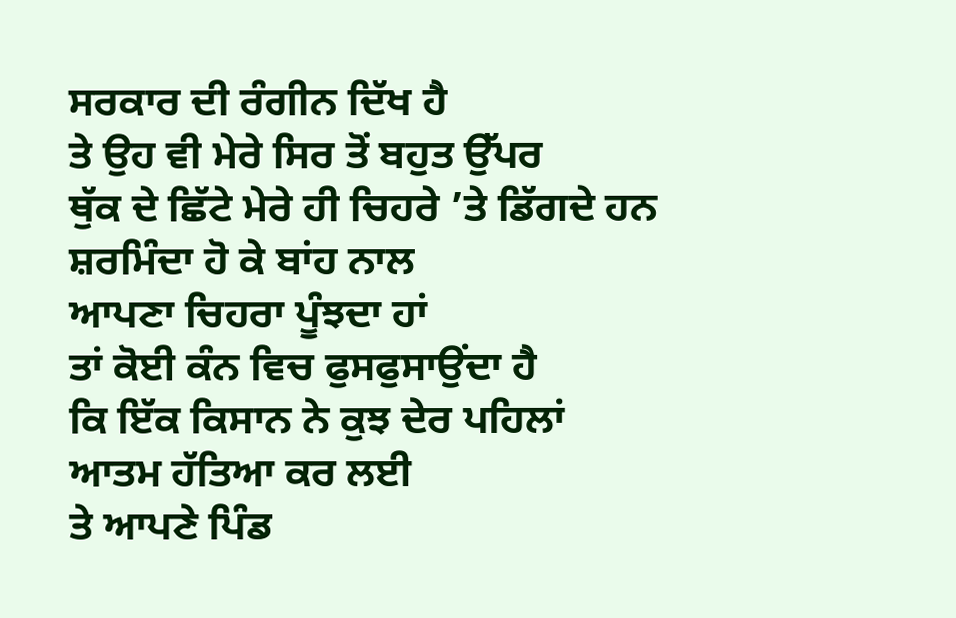ਸਰਕਾਰ ਦੀ ਰੰਗੀਨ ਦਿੱਖ ਹੈ
ਤੇ ਉਹ ਵੀ ਮੇਰੇ ਸਿਰ ਤੋਂ ਬਹੁਤ ਉੱਪਰ
ਥੁੱਕ ਦੇ ਛਿੱਟੇ ਮੇਰੇ ਹੀ ਚਿਹਰੇ ’ਤੇ ਡਿੱਗਦੇ ਹਨ
ਸ਼ਰਮਿੰਦਾ ਹੋ ਕੇ ਬਾਂਹ ਨਾਲ
ਆਪਣਾ ਚਿਹਰਾ ਪੂੰਝਦਾ ਹਾਂ
ਤਾਂ ਕੋਈ ਕੰਨ ਵਿਚ ਫੁਸਫੁਸਾਉਂਦਾ ਹੈ
ਕਿ ਇੱਕ ਕਿਸਾਨ ਨੇ ਕੁਝ ਦੇਰ ਪਹਿਲਾਂ
ਆਤਮ ਹੱਤਿਆ ਕਰ ਲਈ
ਤੇ ਆਪਣੇ ਪਿੰਡ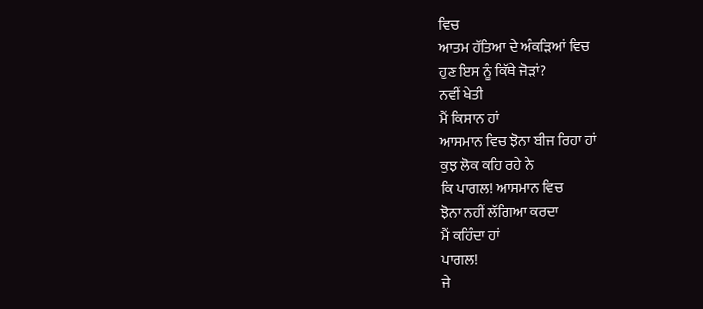ਵਿਚ
ਆਤਮ ਹੱਤਿਆ ਦੇ ਅੰਕੜਿਆਂ ਵਿਚ
ਹੁਣ ਇਸ ਨੂੰ ਕਿੱਥੇ ਜੋੜਾਂ?
ਨਵੀਂ ਖੇਤੀ
ਮੈਂ ਕਿਸਾਨ ਹਾਂ
ਆਸਮਾਨ ਵਿਚ ਝੋਨਾ ਬੀਜ ਰਿਹਾ ਹਾਂ
ਕੁਝ ਲੋਕ ਕਹਿ ਰਹੇ ਨੇ
ਕਿ ਪਾਗਲ! ਆਸਮਾਨ ਵਿਚ
ਝੋਨਾ ਨਹੀਂ ਲੱਗਿਆ ਕਰਦਾ
ਮੈਂ ਕਹਿੰਦਾ ਹਾਂ
ਪਾਗਲ!
ਜੇ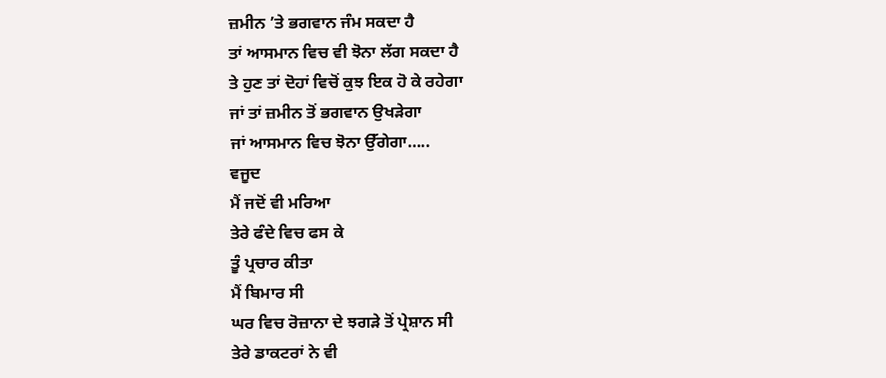ਜ਼ਮੀਨ ’ਤੇ ਭਗਵਾਨ ਜੰਮ ਸਕਦਾ ਹੈ
ਤਾਂ ਆਸਮਾਨ ਵਿਚ ਵੀ ਝੋਨਾ ਲੱਗ ਸਕਦਾ ਹੈ
ਤੇ ਹੁਣ ਤਾਂ ਦੋਹਾਂ ਵਿਚੋਂ ਕੁਝ ਇਕ ਹੋ ਕੇ ਰਹੇਗਾ
ਜਾਂ ਤਾਂ ਜ਼ਮੀਨ ਤੋਂ ਭਗਵਾਨ ਉਖੜੇਗਾ
ਜਾਂ ਆਸਮਾਨ ਵਿਚ ਝੋਨਾ ਉੱਗੇਗਾ…..
ਵਜੂਦ
ਮੈਂ ਜਦੋਂ ਵੀ ਮਰਿਆ
ਤੇਰੇ ਫੰਦੇ ਵਿਚ ਫਸ ਕੇ
ਤੂੰ ਪ੍ਰਚਾਰ ਕੀਤਾ
ਮੈਂ ਬਿਮਾਰ ਸੀ
ਘਰ ਵਿਚ ਰੋਜ਼ਾਨਾ ਦੇ ਝਗੜੇ ਤੋਂ ਪ੍ਰੇਸ਼ਾਨ ਸੀ
ਤੇਰੇ ਡਾਕਟਰਾਂ ਨੇ ਵੀ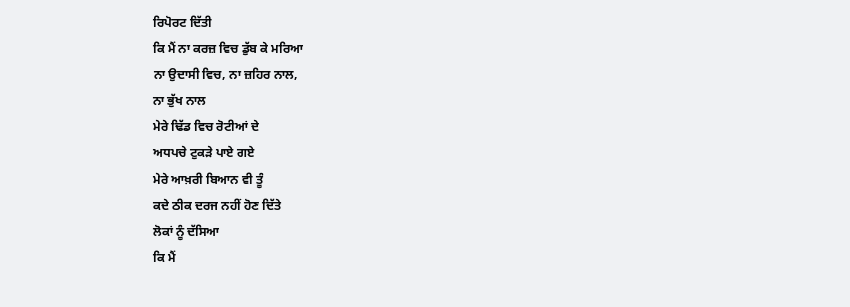ਰਿਪੋਰਟ ਦਿੱਤੀ
ਕਿ ਮੈਂ ਨਾ ਕਰਜ਼ ਵਿਚ ਡੁੱਬ ਕੇ ਮਰਿਆ
ਨਾ ਉਦਾਸੀ ਵਿਚ, ਨਾ ਜ਼ਹਿਰ ਨਾਲ,
ਨਾ ਭੁੱਖ ਨਾਲ
ਮੇਰੇ ਢਿੱਡ ਵਿਚ ਰੋਟੀਆਂ ਦੇ
ਅਧਪਚੇ ਟੁਕੜੇ ਪਾਏ ਗਏ
ਮੇਰੇ ਆਖ਼ਰੀ ਬਿਆਨ ਵੀ ਤੂੰ
ਕਦੇ ਠੀਕ ਦਰਜ ਨਹੀਂ ਹੋਣ ਦਿੱਤੇ
ਲੋਕਾਂ ਨੂੰ ਦੱਸਿਆ
ਕਿ ਮੈਂ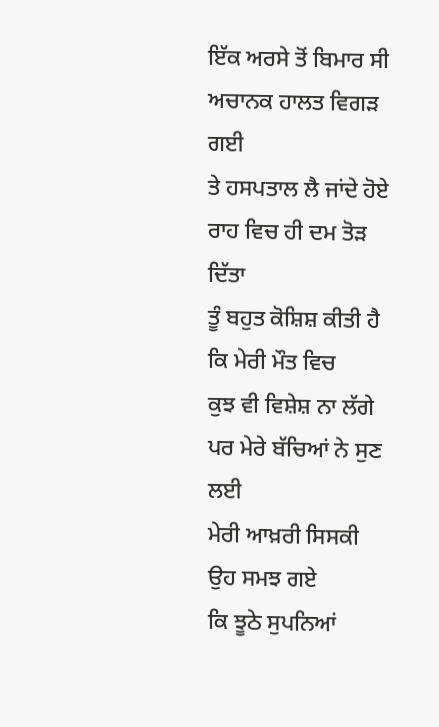ਇੱਕ ਅਰਸੇ ਤੋਂ ਬਿਮਾਰ ਸੀ
ਅਚਾਨਕ ਹਾਲਤ ਵਿਗੜ ਗਈ
ਤੇ ਹਸਪਤਾਲ ਲੈ ਜਾਂਦੇ ਹੋਏ
ਰਾਹ ਵਿਚ ਹੀ ਦਮ ਤੋੜ ਦਿੱਤਾ
ਤੂੰ ਬਹੁਤ ਕੋਸ਼ਿਸ਼ ਕੀਤੀ ਹੈ
ਕਿ ਮੇਰੀ ਮੌਤ ਵਿਚ
ਕੁਝ ਵੀ ਵਿਸ਼ੇਸ਼ ਨਾ ਲੱਗੇ
ਪਰ ਮੇਰੇ ਬੱਚਿਆਂ ਨੇ ਸੁਣ ਲਈ
ਮੇਰੀ ਆਖ਼ਰੀ ਸਿਸਕੀ
ਉਹ ਸਮਝ ਗਏ
ਕਿ ਝੂਠੇ ਸੁਪਨਿਆਂ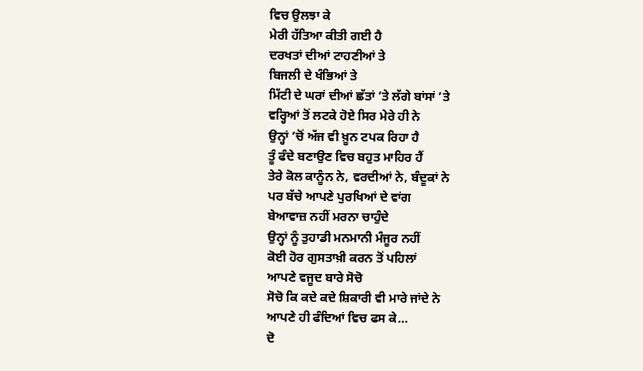ਵਿਚ ਉਲਝਾ ਕੇ
ਮੇਰੀ ਹੱਤਿਆ ਕੀਤੀ ਗਈ ਹੈ
ਦਰਖਤਾਂ ਦੀਆਂ ਟਾਹਣੀਆਂ ਤੇ
ਬਿਜਲੀ ਦੇ ਖੰਭਿਆਂ ਤੇ
ਮਿੱਟੀ ਦੇ ਘਰਾਂ ਦੀਆਂ ਛੱਤਾਂ ’ਤੇ ਲੱਗੇ ਬਾਂਸਾਂ ’ਤੇ
ਵਰ੍ਹਿਆਂ ਤੋਂ ਲਟਕੇ ਹੋਏ ਸਿਰ ਮੇਰੇ ਹੀ ਨੇ
ਉਨ੍ਹਾਂ ’ਚੋਂ ਅੱਜ ਵੀ ਖ਼ੂਨ ਟਪਕ ਰਿਹਾ ਹੈ
ਤੂੰ ਫੰਦੇ ਬਣਾਉਣ ਵਿਚ ਬਹੁਤ ਮਾਹਿਰ ਹੈਂ
ਤੇਰੇ ਕੋਲ ਕਾਨੂੰਨ ਨੇ, ਵਰਦੀਆਂ ਨੇ, ਬੰਦੂਕਾਂ ਨੇ
ਪਰ ਬੱਚੇ ਆਪਣੇ ਪੁਰਖਿਆਂ ਦੇ ਵਾਂਗ
ਬੇਆਵਾਜ਼ ਨਹੀਂ ਮਰਨਾ ਚਾਹੁੰਦੇ
ਉਨ੍ਹਾਂ ਨੂੰ ਤੁਹਾਡੀ ਮਨਮਾਨੀ ਮੰਜੂਰ ਨਹੀਂ
ਕੋਈ ਹੋਰ ਗੁਸਤਾਖ਼ੀ ਕਰਨ ਤੋਂ ਪਹਿਲਾਂ
ਆਪਣੇ ਵਜੂਦ ਬਾਰੇ ਸੋਚੋ
ਸੋਚੋ ਕਿ ਕਦੇ ਕਦੇ ਸ਼ਿਕਾਰੀ ਵੀ ਮਾਰੇ ਜਾਂਦੇ ਨੇ
ਆਪਣੇ ਹੀ ਫੰਦਿਆਂ ਵਿਚ ਫਸ ਕੇ…
ਦੋ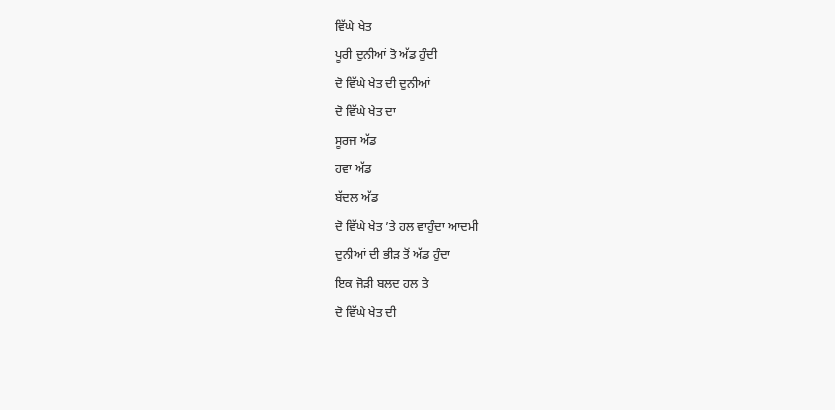ਵਿੱਘੇ ਖੇਤ
ਪੂਰੀ ਦੁਨੀਆਂ ਤੋ ਅੱਡ ਹੁੰਦੀ
ਦੋ ਵਿੱਘੇ ਖੇਤ ਦੀ ਦੁਨੀਆਂ
ਦੋ ਵਿੱਘੇ ਖੇਤ ਦਾ
ਸੂਰਜ ਅੱਡ
ਹਵਾ ਅੱਡ
ਬੱਦਲ ਅੱਡ
ਦੋ ਵਿੱਘੇ ਖੇਤ ’ਤੇ ਹਲ ਵਾਹੁੰਦਾ ਆਦਮੀ
ਦੁਨੀਆਂ ਦੀ ਭੀੜ ਤੋਂ ਅੱਡ ਹੁੰਦਾ
ਇਕ ਜੋੜੀ ਬਲਦ ਹਲ ਤੇ
ਦੋ ਵਿੱਘੇ ਖੇਤ ਦੀ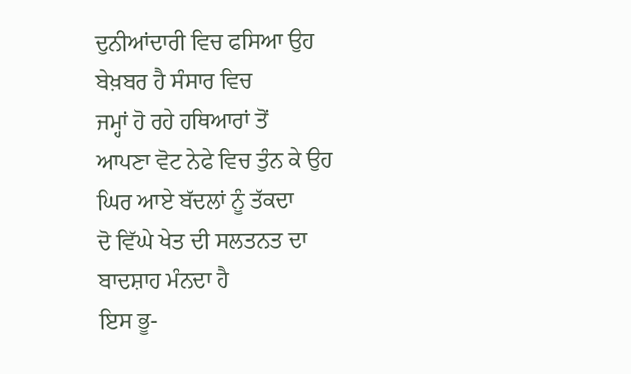ਦੁਨੀਆਂਦਾਰੀ ਵਿਚ ਫਸਿਆ ਉਹ
ਬੇਖ਼ਬਰ ਹੈ ਸੰਸਾਰ ਵਿਚ
ਜਮ੍ਹਾਂ ਹੋ ਰਹੇ ਹਥਿਆਰਾਂ ਤੋਂ
ਆਪਣਾ ਵੋਟ ਨੇਫੇ ਵਿਚ ਤੁੰਨ ਕੇ ਉਹ
ਘਿਰ ਆਏ ਬੱਦਲਾਂ ਨੂੰ ਤੱਕਦਾ
ਦੋ ਵਿੱਘੇ ਖੇਤ ਦੀ ਸਲਤਨਤ ਦਾ
ਬਾਦਸ਼ਾਹ ਮੰਨਦਾ ਹੈ
ਇਸ ਭੂ-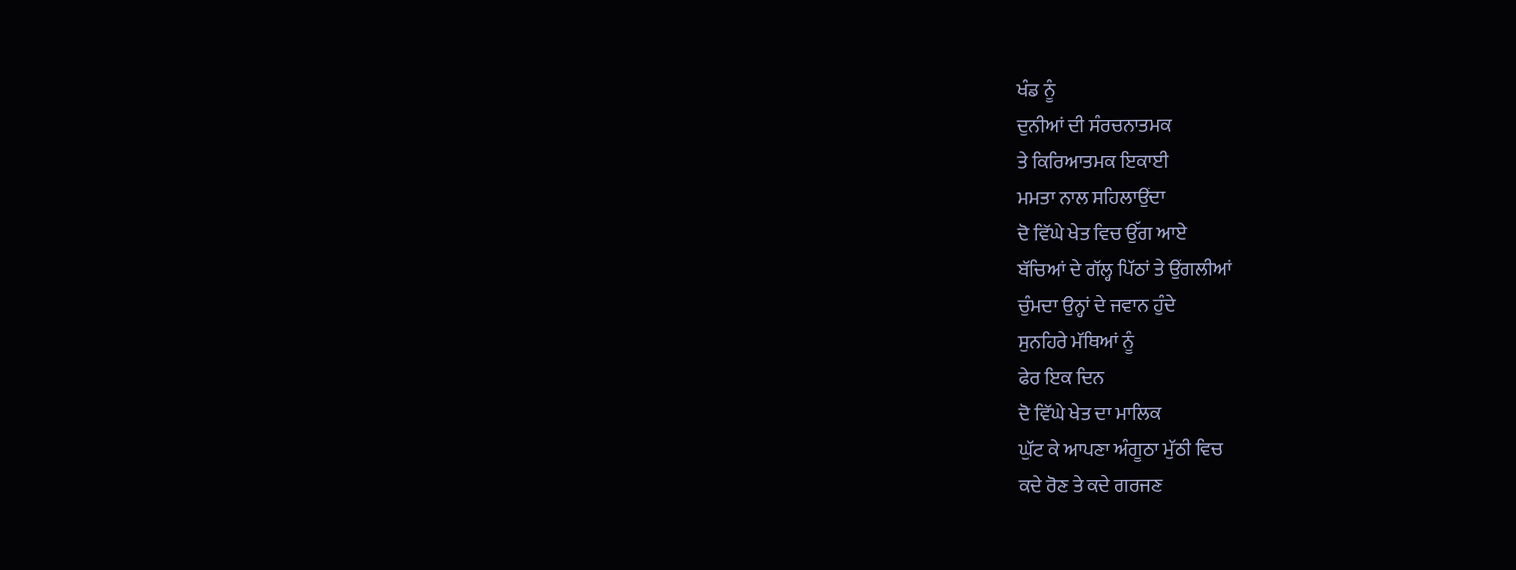ਖੰਡ ਨੂੰ
ਦੁਨੀਆਂ ਦੀ ਸੰਰਚਨਾਤਮਕ
ਤੇ ਕਿਰਿਆਤਮਕ ਇਕਾਈ
ਮਮਤਾ ਨਾਲ ਸਹਿਲਾਉਂਦਾ
ਦੋ ਵਿੱਘੇ ਖੇਤ ਵਿਚ ਉੱਗ ਆਏ
ਬੱਚਿਆਂ ਦੇ ਗੱਲ੍ਹ ਪਿੱਠਾਂ ਤੇ ਉਂਗਲੀਆਂ
ਚੁੰਮਦਾ ਉਨ੍ਹਾਂ ਦੇ ਜਵਾਨ ਹੁੰਦੇ
ਸੁਨਹਿਰੇ ਮੱਥਿਆਂ ਨੂੰ
ਫੇਰ ਇਕ ਦਿਨ
ਦੋ ਵਿੱਘੇ ਖੇਤ ਦਾ ਮਾਲਿਕ
ਘੁੱਟ ਕੇ ਆਪਣਾ ਅੰਗੂਠਾ ਮੁੱਠੀ ਵਿਚ
ਕਦੇ ਰੋਣ ਤੇ ਕਦੇ ਗਰਜਣ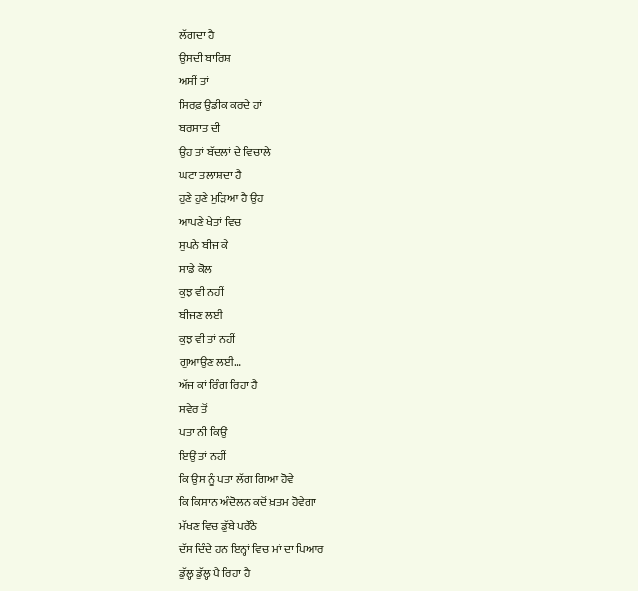ਲੱਗਦਾ ਹੈ
ਉਸਦੀ ਬਾਰਿਸ਼
ਅਸੀਂ ਤਾਂ
ਸਿਰਫ਼ ਉਡੀਕ ਕਰਦੇ ਹਾਂ
ਬਰਸਾਤ ਦੀ
ਉਹ ਤਾਂ ਬੱਦਲਾਂ ਦੇ ਵਿਚਾਲੇ
ਘਟਾ ਤਲਾਸ਼ਦਾ ਹੈ
ਹੁਣੇ ਹੁਣੇ ਮੁੜਿਆ ਹੈ ਉਹ
ਆਪਣੇ ਖੇਤਾਂ ਵਿਚ
ਸੁਪਨੇ ਬੀਜ ਕੇ
ਸਾਡੇ ਕੋਲ
ਕੁਝ ਵੀ ਨਹੀਂ
ਬੀਜਣ ਲਈ
ਕੁਝ ਵੀ ਤਾਂ ਨਹੀਂ
ਗੁਆਉਣ ਲਈ…
ਅੱਜ ਕਾਂ ਰਿੰਗ ਰਿਹਾ ਹੈ
ਸਵੇਰ ਤੋਂ
ਪਤਾ ਨੀ ਕਿਉਂ
ਇਉਂ ਤਾਂ ਨਹੀਂ
ਕਿ ਉਸ ਨੂੰ ਪਤਾ ਲੱਗ ਗਿਆ ਹੋਵੇ
ਕਿ ਕਿਸਾਨ ਅੰਦੋਲਨ ਕਦੋਂ ਖ਼ਤਮ ਹੋਵੇਗਾ
ਮੱਖਣ ਵਿਚ ਡੁੱਬੇ ਪਰੌਂਠੇ
ਦੱਸ ਦਿੰਦੇ ਹਨ ਇਨ੍ਹਾਂ ਵਿਚ ਮਾਂ ਦਾ ਪਿਆਰ
ਡੁੱਲ੍ਹ ਡੁੱਲ੍ਹ ਪੈ ਰਿਹਾ ਹੈ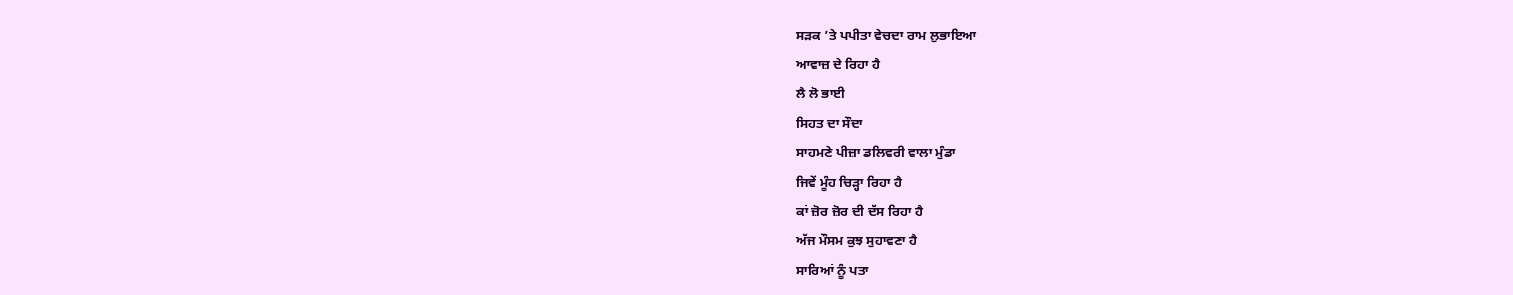ਸੜਕ ’ਤੇ ਪਪੀਤਾ ਵੇਚਦਾ ਰਾਮ ਲੁਭਾਇਆ
ਆਵਾਜ਼ ਦੇ ਰਿਹਾ ਹੈ
ਲੈ ਲੋ ਭਾਈ
ਸਿਹਤ ਦਾ ਸੌਦਾ
ਸਾਹਮਣੇ ਪੀਜ਼ਾ ਡਲਿਵਰੀ ਵਾਲਾ ਮੁੰਡਾ
ਜਿਵੇਂ ਮੂੰਹ ਚਿੜ੍ਹਾ ਰਿਹਾ ਹੈ
ਕਾਂ ਜ਼ੋਰ ਜ਼ੋਰ ਦੀ ਦੱਸ ਰਿਹਾ ਹੈ
ਅੱਜ ਮੌਸਮ ਕੁਝ ਸੁਹਾਵਣਾ ਹੈ
ਸਾਰਿਆਂ ਨੂੰ ਪਤਾ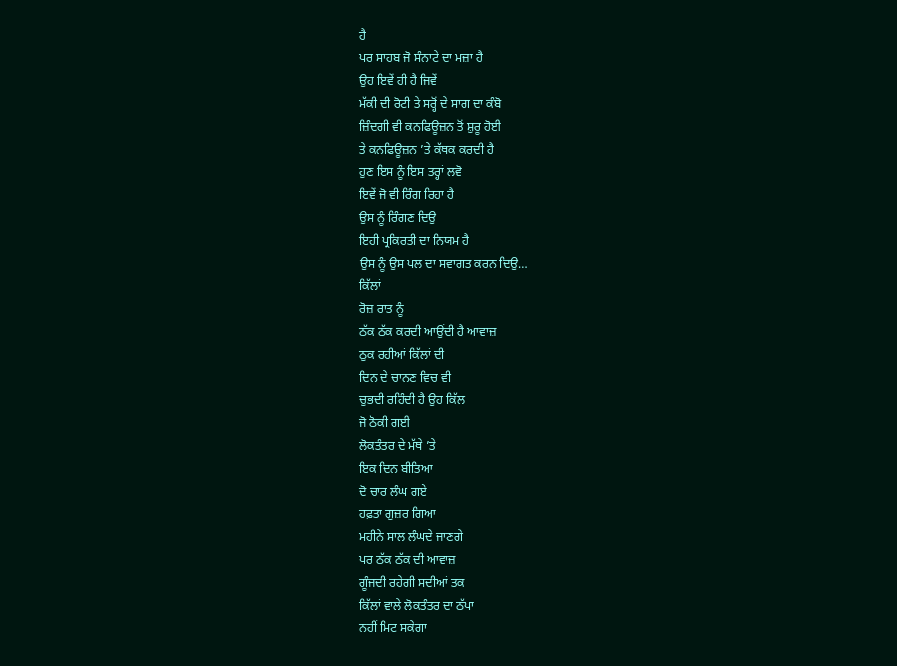ਹੈ
ਪਰ ਸਾਹਬ ਜੋ ਸੰਨਾਟੇ ਦਾ ਮਜ਼ਾ ਹੈ
ਉਹ ਇਵੇਂ ਹੀ ਹੈ ਜਿਵੇਂ
ਮੱਕੀ ਦੀ ਰੋਟੀ ਤੇ ਸਰ੍ਹੋਂ ਦੇ ਸਾਗ ਦਾ ਕੰਬੋ
ਜ਼ਿੰਦਗੀ ਵੀ ਕਨਫਿਊਜ਼ਨ ਤੋਂ ਸ਼ੁਰੂ ਹੋਈ
ਤੇ ਕਨਫਿਊਜ਼ਨ ’ਤੇ ਕੱਥਕ ਕਰਦੀ ਹੈ
ਹੁਣ ਇਸ ਨੂੰ ਇਸ ਤਰ੍ਹਾਂ ਲਵੋ
ਇਵੇਂ ਜੋ ਵੀ ਰਿੰਗ ਰਿਹਾ ਹੈ
ਉਸ ਨੂੰ ਰਿੰਗਣ ਦਿਉ
ਇਹੀ ਪ੍ਰਕਿਰਤੀ ਦਾ ਨਿਯਮ ਹੈ
ਉਸ ਨੂੰ ਉਸ ਪਲ ਦਾ ਸਵਾਗਤ ਕਰਨ ਦਿਉ…
ਕਿੱਲਾਂ
ਰੋਜ਼ ਰਾਤ ਨੂੰ
ਠੱਕ ਠੱਕ ਕਰਦੀ ਆਉਂਦੀ ਹੈ ਆਵਾਜ਼
ਠੁਕ ਰਹੀਆਂ ਕਿੱਲਾਂ ਦੀ
ਦਿਨ ਦੇ ਚਾਨਣ ਵਿਚ ਵੀ
ਚੁਭਦੀ ਰਹਿੰਦੀ ਹੈ ਉਹ ਕਿੱਲ
ਜੋ ਠੋਕੀ ਗਈ
ਲੋਕਤੰਤਰ ਦੇ ਮੱਥੇ ’ਤੇ
ਇਕ ਦਿਨ ਬੀਤਿਆ
ਦੋ ਚਾਰ ਲੰਘ ਗਏ
ਹਫ਼ਤਾ ਗੁਜ਼ਰ ਗਿਆ
ਮਹੀਨੇ ਸਾਲ ਲੰਘਦੇ ਜਾਣਗੇ
ਪਰ ਠੱਕ ਠੱਕ ਦੀ ਆਵਾਜ਼
ਗੂੰਜਦੀ ਰਹੇਗੀ ਸਦੀਆਂ ਤਕ
ਕਿੱਲਾਂ ਵਾਲੇ ਲੋਕਤੰਤਰ ਦਾ ਠੱਪਾ
ਨਹੀਂ ਮਿਟ ਸਕੇਗਾ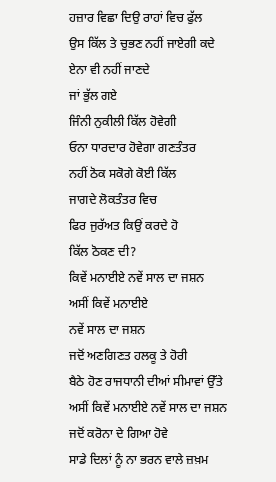ਹਜ਼ਾਰ ਵਿਛਾ ਦਿਉ ਰਾਹਾਂ ਵਿਚ ਫੁੱਲ
ਉਸ ਕਿੱਲ ਤੇ ਚੁਭਣ ਨਹੀਂ ਜਾਏਗੀ ਕਦੇ
ਏਨਾ ਵੀ ਨਹੀਂ ਜਾਣਦੇ
ਜਾਂ ਭੁੱਲ ਗਏ
ਜਿੰਨੀ ਨੁਕੀਲੀ ਕਿੱਲ ਹੋਵੇਗੀ
ਓਨਾ ਧਾਰਦਾਰ ਹੋਵੇਗਾ ਗਣਤੰਤਰ
ਨਹੀਂ ਠੋਕ ਸਕੋਗੇ ਕੋਈ ਕਿੱਲ
ਜਾਗਦੇ ਲੋਕਤੰਤਰ ਵਿਚ
ਫਿਰ ਜੁਰੱਅਤ ਕਿਉਂ ਕਰਦੇ ਹੋ
ਕਿੱਲ ਠੋਕਣ ਦੀ?
ਕਿਵੇਂ ਮਨਾਈਏ ਨਵੇਂ ਸਾਲ ਦਾ ਜਸ਼ਨ
ਅਸੀਂ ਕਿਵੇਂ ਮਨਾਈਏ
ਨਵੇਂ ਸਾਲ ਦਾ ਜਸ਼ਨ
ਜਦੋਂ ਅਣਗਿਣਤ ਹਲਕੂ ਤੇ ਹੋਰੀ
ਬੈਠੇ ਹੋਣ ਰਾਜਧਾਨੀ ਦੀਆਂ ਸੀਮਾਵਾਂ ਉੱਤੇ
ਅਸੀਂ ਕਿਵੇਂ ਮਨਾਈਏ ਨਵੇਂ ਸਾਲ ਦਾ ਜਸ਼ਨ
ਜਦੋਂ ਕਰੋਨਾ ਦੇ ਗਿਆ ਹੋਵੇ
ਸਾਡੇ ਦਿਲਾਂ ਨੂੰ ਨਾ ਭਰਨ ਵਾਲੇ ਜ਼ਖ਼ਮ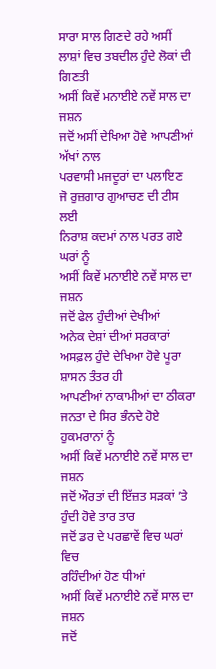ਸਾਰਾ ਸਾਲ ਗਿਣਦੇ ਰਹੇ ਅਸੀਂ
ਲਾਸ਼ਾਂ ਵਿਚ ਤਬਦੀਲ ਹੁੰਦੇ ਲੋਕਾਂ ਦੀ ਗਿਣਤੀ
ਅਸੀਂ ਕਿਵੇਂ ਮਨਾਈਏ ਨਵੇਂ ਸਾਲ ਦਾ ਜਸ਼ਨ
ਜਦੋਂ ਅਸੀਂ ਦੇਖਿਆ ਹੋਵੇ ਆਪਣੀਆਂ ਅੱਖਾਂ ਨਾਲ
ਪਰਵਾਸੀ ਮਜਦੂਰਾਂ ਦਾ ਪਲਾਇਣ
ਜੋ ਰੁਜ਼ਗਾਰ ਗੁਆਚਣ ਦੀ ਟੀਸ ਲਈ
ਨਿਰਾਸ਼ ਕਦਮਾਂ ਨਾਲ ਪਰਤ ਗਏ ਘਰਾਂ ਨੂੰ
ਅਸੀਂ ਕਿਵੇਂ ਮਨਾਈਏ ਨਵੇਂ ਸਾਲ ਦਾ ਜਸ਼ਨ
ਜਦੋਂ ਫੇਲ ਹੁੰਦੀਆਂ ਦੇਖੀਆਂ
ਅਨੇਕ ਦੇਸ਼ਾਂ ਦੀਆਂ ਸਰਕਾਰਾਂ
ਅਸਫ਼ਲ ਹੁੰਦੇ ਦੇਖਿਆ ਹੋਵੇ ਪੂਰਾ ਸ਼ਾਸਨ ਤੰਤਰ ਹੀ
ਆਪਣੀਆਂ ਨਾਕਾਮੀਆਂ ਦਾ ਠੀਕਰਾ
ਜਨਤਾ ਦੇ ਸਿਰ ਭੰਨਦੇ ਹੋਏ ਹੁਕਮਰਾਨਾਂ ਨੂੰ
ਅਸੀਂ ਕਿਵੇਂ ਮਨਾਈਏ ਨਵੇਂ ਸਾਲ ਦਾ ਜਸ਼ਨ
ਜਦੋਂ ਔਰਤਾਂ ਦੀ ਇੱਜ਼ਤ ਸੜਕਾਂ ’ਤੇ
ਹੁੰਦੀ ਹੋਵੇ ਤਾਰ ਤਾਰ
ਜਦੋਂ ਡਰ ਦੇ ਪਰਛਾਵੇਂ ਵਿਚ ਘਰਾਂ ਵਿਚ
ਰਹਿੰਦੀਆਂ ਹੋਣ ਧੀਆਂ
ਅਸੀਂ ਕਿਵੇਂ ਮਨਾਈਏ ਨਵੇਂ ਸਾਲ ਦਾ ਜਸ਼ਨ
ਜਦੋਂ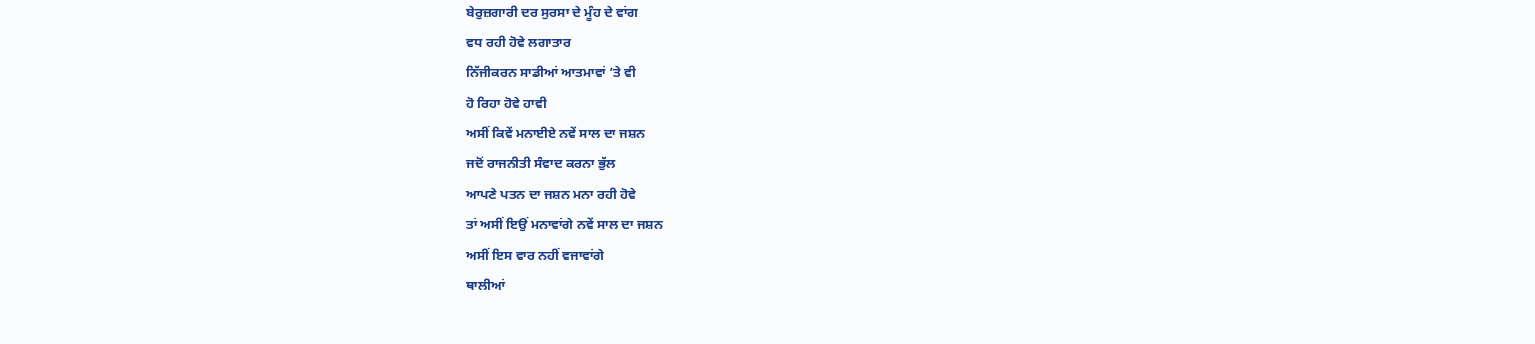ਬੇਰੁਜ਼ਗਾਰੀ ਦਰ ਸੁਰਸਾ ਦੇ ਮੂੰਹ ਦੇ ਵਾਂਗ
ਵਧ ਰਹੀ ਹੋਵੇ ਲਗਾਤਾਰ
ਨਿੱਜੀਕਰਨ ਸਾਡੀਆਂ ਆਤਮਾਵਾਂ ’ਤੇ ਵੀ
ਹੋ ਰਿਹਾ ਹੋਵੇ ਹਾਵੀ
ਅਸੀਂ ਕਿਵੇਂ ਮਨਾਈਏ ਨਵੇਂ ਸਾਲ ਦਾ ਜਸ਼ਨ
ਜਦੋਂ ਰਾਜਨੀਤੀ ਸੰਵਾਦ ਕਰਨਾ ਭੁੱਲ
ਆਪਣੇ ਪਤਨ ਦਾ ਜਸ਼ਨ ਮਨਾ ਰਹੀ ਹੋਵੇ
ਤਾਂ ਅਸੀਂ ਇਉਂ ਮਨਾਵਾਂਗੇ ਨਵੇਂ ਸਾਲ ਦਾ ਜਸ਼ਨ
ਅਸੀਂ ਇਸ ਵਾਰ ਨਹੀਂ ਵਜਾਵਾਂਗੇ
ਥਾਲੀਆਂ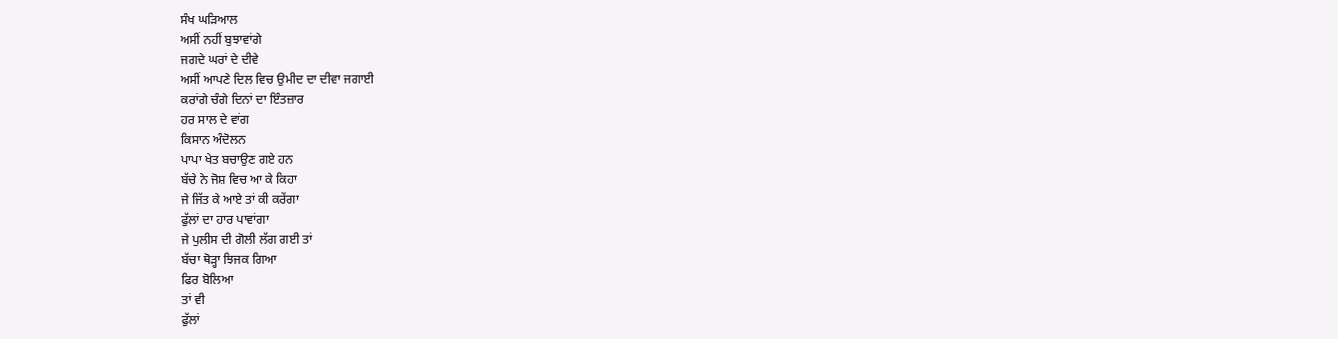ਸੰਖ ਘੜਿਆਲ
ਅਸੀਂ ਨਹੀਂ ਬੁਝਾਵਾਂਗੇ
ਜਗਦੇ ਘਰਾਂ ਦੇ ਦੀਵੇ
ਅਸੀਂ ਆਪਣੇ ਦਿਲ ਵਿਚ ਉਮੀਦ ਦਾ ਦੀਵਾ ਜਗਾਈ
ਕਰਾਂਗੇ ਚੰਗੇ ਦਿਨਾਂ ਦਾ ਇੰਤਜ਼ਾਰ
ਹਰ ਸਾਲ ਦੇ ਵਾਂਗ
ਕਿਸਾਨ ਅੰਦੋਲਨ
ਪਾਪਾ ਖੇਤ ਬਚਾਉਣ ਗਏ ਹਨ
ਬੱਚੇ ਨੇ ਜੋਸ਼ ਵਿਚ ਆ ਕੇ ਕਿਹਾ
ਜੇ ਜਿੱਤ ਕੇ ਆਏ ਤਾਂ ਕੀ ਕਰੇਂਗਾ
ਫੁੱਲਾਂ ਦਾ ਹਾਰ ਪਾਵਾਂਗਾ
ਜੇ ਪੁਲੀਸ ਦੀ ਗੋਲੀ ਲੱਗ ਗਈ ਤਾਂ
ਬੱਚਾ ਥੋੜ੍ਹਾ ਝਿਜਕ ਗਿਆ
ਫਿਰ ਬੋਲਿਆ
ਤਾਂ ਵੀ
ਫੁੱਲਾਂ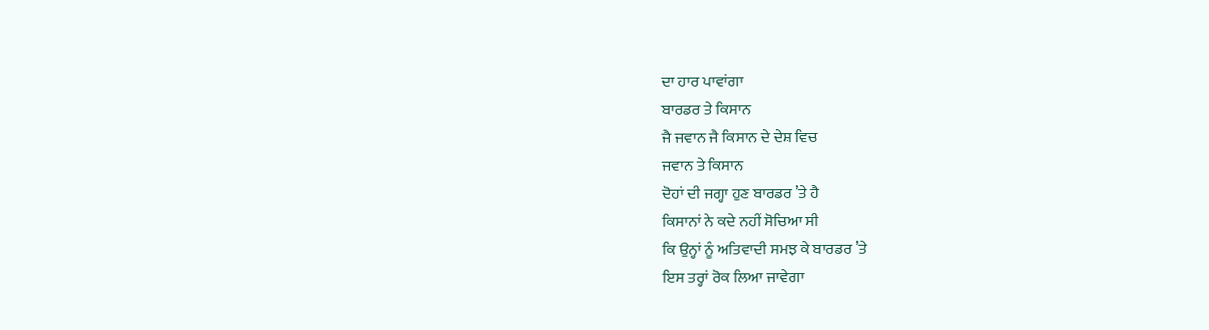ਦਾ ਹਾਰ ਪਾਵਾਂਗਾ
ਬਾਰਡਰ ਤੇ ਕਿਸਾਨ
ਜੈ ਜਵਾਨ ਜੈ ਕਿਸਾਨ ਦੇ ਦੇਸ਼ ਵਿਚ
ਜਵਾਨ ਤੇ ਕਿਸਾਨ
ਦੋਹਾਂ ਦੀ ਜਗ੍ਹਾ ਹੁਣ ਬਾਰਡਰ ’ਤੇ ਹੈ
ਕਿਸਾਨਾਂ ਨੇ ਕਦੇ ਨਹੀਂ ਸੋਚਿਆ ਸੀ
ਕਿ ਉਨ੍ਹਾਂ ਨੂੰ ਅਤਿਵਾਦੀ ਸਮਝ ਕੇ ਬਾਰਡਰ ’ਤੇ
ਇਸ ਤਰ੍ਹਾਂ ਰੋਕ ਲਿਆ ਜਾਵੇਗਾ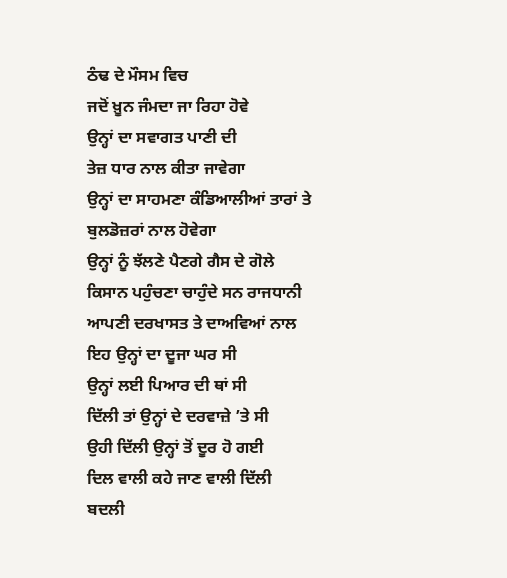ਠੰਢ ਦੇ ਮੌਸਮ ਵਿਚ
ਜਦੋਂ ਖ਼ੂਨ ਜੰਮਦਾ ਜਾ ਰਿਹਾ ਹੋਵੇ
ਉਨ੍ਹਾਂ ਦਾ ਸਵਾਗਤ ਪਾਣੀ ਦੀ
ਤੇਜ਼ ਧਾਰ ਨਾਲ ਕੀਤਾ ਜਾਵੇਗਾ
ਉਨ੍ਹਾਂ ਦਾ ਸਾਹਮਣਾ ਕੰਡਿਆਲੀਆਂ ਤਾਰਾਂ ਤੇ
ਬੁਲਡੋਜ਼ਰਾਂ ਨਾਲ ਹੋਵੇਗਾ
ਉਨ੍ਹਾਂ ਨੂੰ ਝੱਲਣੇ ਪੈਣਗੇ ਗੈਸ ਦੇ ਗੋਲੇ
ਕਿਸਾਨ ਪਹੁੰਚਣਾ ਚਾਹੁੰਦੇ ਸਨ ਰਾਜਧਾਨੀ
ਆਪਣੀ ਦਰਖਾਸਤ ਤੇ ਦਾਅਵਿਆਂ ਨਾਲ
ਇਹ ਉਨ੍ਹਾਂ ਦਾ ਦੂਜਾ ਘਰ ਸੀ
ਉਨ੍ਹਾਂ ਲਈ ਪਿਆਰ ਦੀ ਥਾਂ ਸੀ
ਦਿੱਲੀ ਤਾਂ ਉਨ੍ਹਾਂ ਦੇ ਦਰਵਾਜ਼ੇ ’ਤੇ ਸੀ
ਉਹੀ ਦਿੱਲੀ ਉਨ੍ਹਾਂ ਤੋਂ ਦੂਰ ਹੋ ਗਈ
ਦਿਲ ਵਾਲੀ ਕਹੇ ਜਾਣ ਵਾਲੀ ਦਿੱਲੀ
ਬਦਲੀ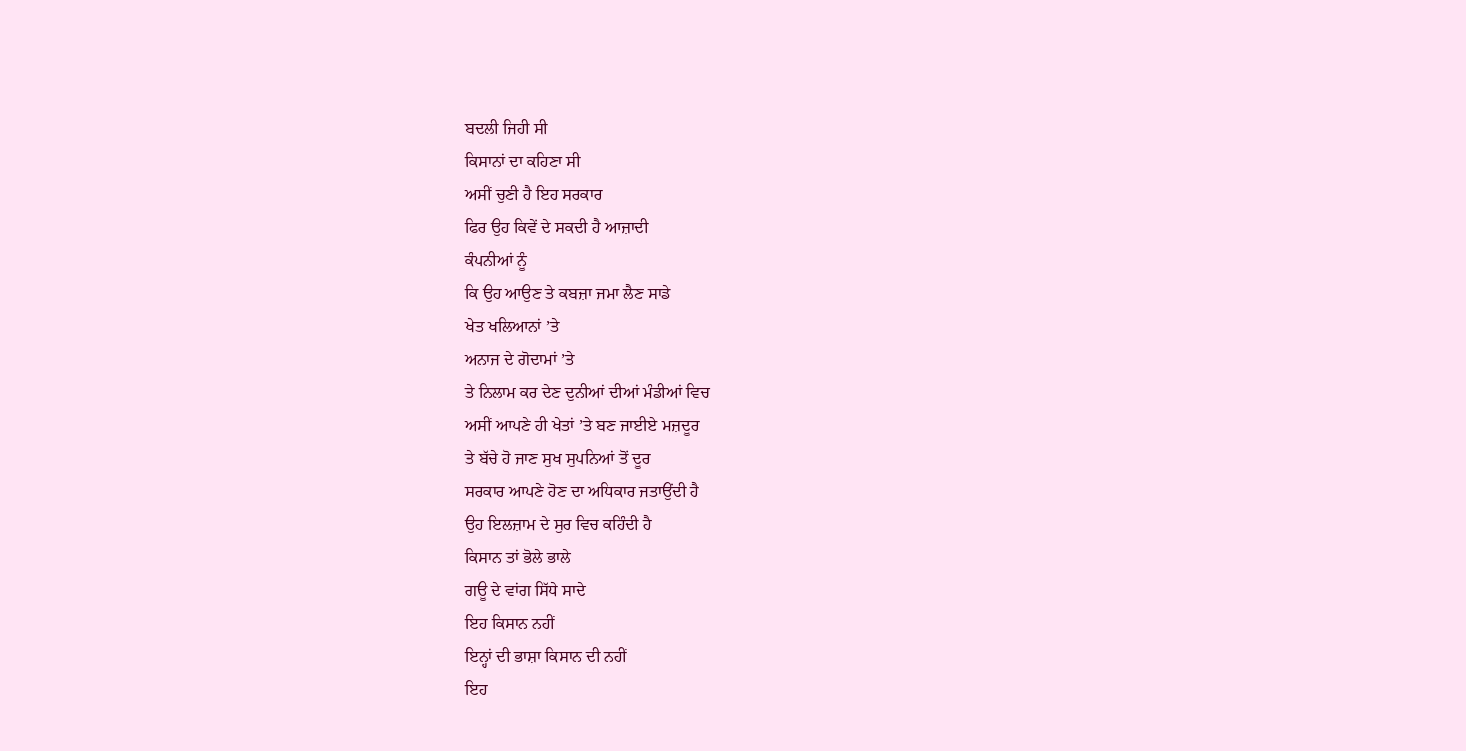ਬਦਲੀ ਜਿਹੀ ਸੀ
ਕਿਸਾਨਾਂ ਦਾ ਕਹਿਣਾ ਸੀ
ਅਸੀਂ ਚੁਣੀ ਹੈ ਇਹ ਸਰਕਾਰ
ਫਿਰ ਉਹ ਕਿਵੇਂ ਦੇ ਸਕਦੀ ਹੈ ਆਜ਼ਾਦੀ
ਕੰਪਨੀਆਂ ਨੂੰ
ਕਿ ਉਹ ਆਉਣ ਤੇ ਕਬਜ਼ਾ ਜਮਾ ਲੈਣ ਸਾਡੇ
ਖੇਤ ਖਲਿਆਨਾਂ ’ਤੇ
ਅਨਾਜ ਦੇ ਗੋਦਾਮਾਂ ’ਤੇ
ਤੇ ਨਿਲਾਮ ਕਰ ਦੇਣ ਦੁਨੀਆਂ ਦੀਆਂ ਮੰਡੀਆਂ ਵਿਚ
ਅਸੀਂ ਆਪਣੇ ਹੀ ਖੇਤਾਂ ’ਤੇ ਬਣ ਜਾਈਏ ਮਜ਼ਦੂਰ
ਤੇ ਬੱਚੇ ਹੋ ਜਾਣ ਸੁਖ ਸੁਪਨਿਆਂ ਤੋਂ ਦੂਰ
ਸਰਕਾਰ ਆਪਣੇ ਹੋਣ ਦਾ ਅਧਿਕਾਰ ਜਤਾਉਂਦੀ ਹੈ
ਉਹ ਇਲਜ਼ਾਮ ਦੇ ਸੁਰ ਵਿਚ ਕਹਿੰਦੀ ਹੈ
ਕਿਸਾਨ ਤਾਂ ਭੋਲੇ ਭਾਲੇ
ਗਊ ਦੇ ਵਾਂਗ ਸਿੱਧੇ ਸਾਦੇ
ਇਹ ਕਿਸਾਨ ਨਹੀਂ
ਇਨ੍ਹਾਂ ਦੀ ਭਾਸ਼ਾ ਕਿਸਾਨ ਦੀ ਨਹੀਂ
ਇਹ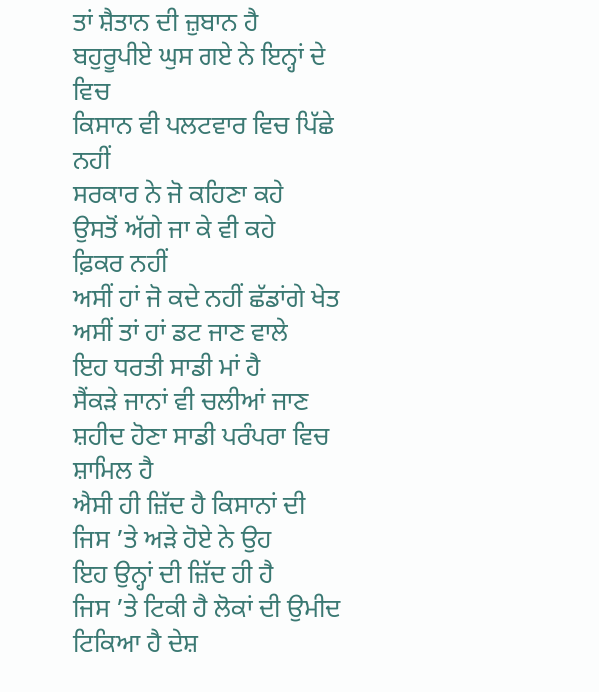ਤਾਂ ਸ਼ੈਤਾਨ ਦੀ ਜ਼ੁਬਾਨ ਹੈ
ਬਹੁਰੂਪੀਏ ਘੁਸ ਗਏ ਨੇ ਇਨ੍ਹਾਂ ਦੇ ਵਿਚ
ਕਿਸਾਨ ਵੀ ਪਲਟਵਾਰ ਵਿਚ ਪਿੱਛੇ ਨਹੀਂ
ਸਰਕਾਰ ਨੇ ਜੋ ਕਹਿਣਾ ਕਹੇ
ਉਸਤੋਂ ਅੱਗੇ ਜਾ ਕੇ ਵੀ ਕਹੇ
ਫ਼ਿਕਰ ਨਹੀਂ
ਅਸੀਂ ਹਾਂ ਜੋ ਕਦੇ ਨਹੀਂ ਛੱਡਾਂਗੇ ਖੇਤ
ਅਸੀਂ ਤਾਂ ਹਾਂ ਡਟ ਜਾਣ ਵਾਲੇ
ਇਹ ਧਰਤੀ ਸਾਡੀ ਮਾਂ ਹੈ
ਸੈਂਕੜੇ ਜਾਨਾਂ ਵੀ ਚਲੀਆਂ ਜਾਣ
ਸ਼ਹੀਦ ਹੋਣਾ ਸਾਡੀ ਪਰੰਪਰਾ ਵਿਚ ਸ਼ਾਮਿਲ ਹੈ
ਐਸੀ ਹੀ ਜ਼ਿੱਦ ਹੈ ਕਿਸਾਨਾਂ ਦੀ
ਜਿਸ ’ਤੇ ਅੜੇ ਹੋਏ ਨੇ ਉਹ
ਇਹ ਉਨ੍ਹਾਂ ਦੀ ਜ਼ਿੱਦ ਹੀ ਹੈ
ਜਿਸ ’ਤੇ ਟਿਕੀ ਹੈ ਲੋਕਾਂ ਦੀ ਉਮੀਦ
ਟਿਕਿਆ ਹੈ ਦੇਸ਼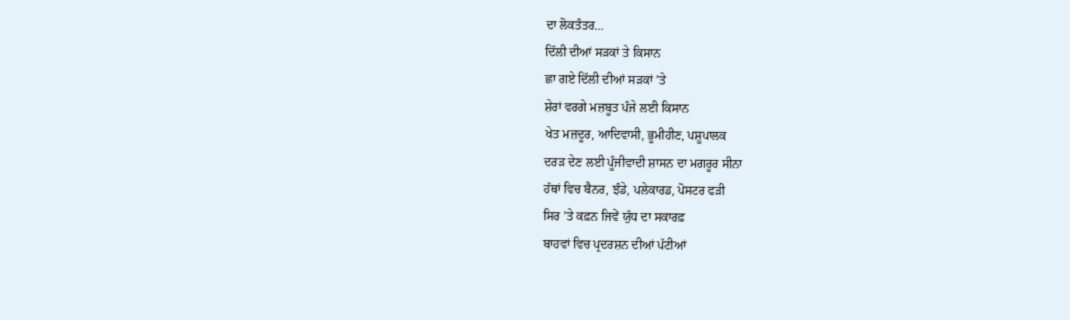ਦਾ ਲੋਕਤੰਤਰ…
ਦਿੱਲੀ ਦੀਆਂ ਸੜਕਾਂ ਤੇ ਕਿਸਾਨ
ਛਾ ਗਏ ਦਿੱਲੀ ਦੀਆਂ ਸੜਕਾਂ ’ਤੇ
ਸ਼ੇਰਾਂ ਵਰਗੇ ਮਜ਼ਬੂਤ ਪੰਜੇ ਲਈ ਕਿਸਾਨ
ਖੇਤ ਮਜ਼ਦੂਰ, ਆਦਿਵਾਸੀ, ਭੂਮੀਹੀਣ, ਪਸ਼ੂਪਾਲਕ
ਦਰੜ ਦੇਣ ਲਈ ਪੂੰਜੀਵਾਦੀ ਸ਼ਾਸਨ ਦਾ ਮਗਰੂਰ ਸੀਨਾ
ਹੱਥਾਂ ਵਿਚ ਬੈਨਰ, ਝੰਡੇ, ਪਲੇਕਾਰਡ, ਪੋਸਟਰ ਫੜੀ
ਸਿਰ ’ਤੇ ਕਫ਼ਨ ਜਿਵੇਂ ਯੁੱਧ ਦਾ ਸਕਾਰਫ਼
ਬਾਹਵਾਂ ਵਿਚ ਪ੍ਰਦਰਸ਼ਨ ਦੀਆਂ ਪੱਟੀਆਂ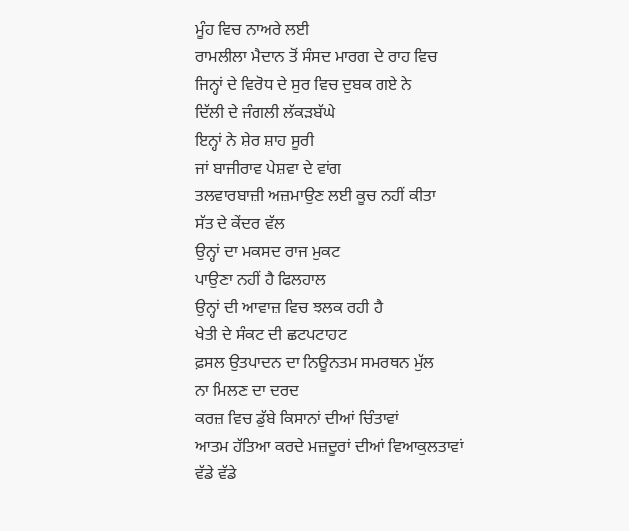ਮੂੰਹ ਵਿਚ ਨਾਅਰੇ ਲਈ
ਰਾਮਲੀਲਾ ਮੈਦਾਨ ਤੋਂ ਸੰਸਦ ਮਾਰਗ ਦੇ ਰਾਹ ਵਿਚ
ਜਿਨ੍ਹਾਂ ਦੇ ਵਿਰੋਧ ਦੇ ਸੁਰ ਵਿਚ ਦੁਬਕ ਗਏ ਨੇ
ਦਿੱਲੀ ਦੇ ਜੰਗਲੀ ਲੱਕੜਬੱਘੇ
ਇਨ੍ਹਾਂ ਨੇ ਸ਼ੇਰ ਸ਼ਾਹ ਸੂਰੀ
ਜਾਂ ਬਾਜੀਰਾਵ ਪੇਸ਼ਵਾ ਦੇ ਵਾਂਗ
ਤਲਵਾਰਬਾਜ਼ੀ ਅਜ਼ਮਾਉਣ ਲਈ ਕੂਚ ਨਹੀਂ ਕੀਤਾ
ਸੱਤ ਦੇ ਕੇਂਦਰ ਵੱਲ
ਉਨ੍ਹਾਂ ਦਾ ਮਕਸਦ ਰਾਜ ਮੁਕਟ
ਪਾਉਣਾ ਨਹੀਂ ਹੈ ਫਿਲਹਾਲ
ਉਨ੍ਹਾਂ ਦੀ ਆਵਾਜ਼ ਵਿਚ ਝਲਕ ਰਹੀ ਹੈ
ਖੇਤੀ ਦੇ ਸੰਕਟ ਦੀ ਛਟਪਟਾਹਟ
ਫ਼ਸਲ ਉਤਪਾਦਨ ਦਾ ਨਿਊਨਤਮ ਸਮਰਥਨ ਮੁੱਲ
ਨਾ ਮਿਲਣ ਦਾ ਦਰਦ
ਕਰਜ਼ ਵਿਚ ਡੁੱਬੇ ਕਿਸਾਨਾਂ ਦੀਆਂ ਚਿੰਤਾਵਾਂ
ਆਤਮ ਹੱਤਿਆ ਕਰਦੇ ਮਜ਼ਦੂਰਾਂ ਦੀਆਂ ਵਿਆਕੁਲਤਾਵਾਂ
ਵੱਡੇ ਵੱਡੇ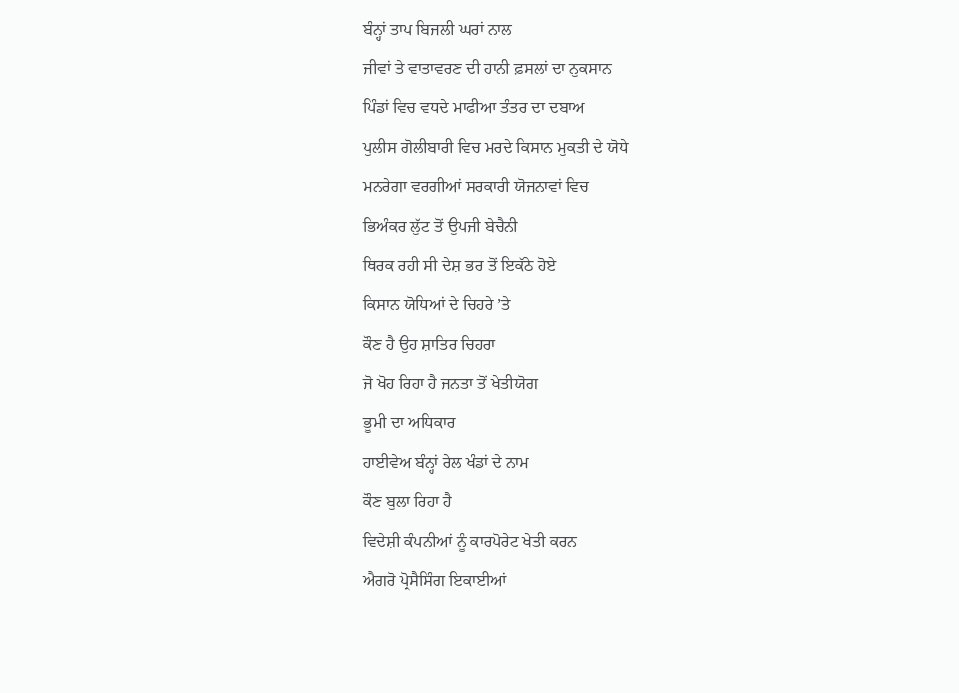ਬੰਨ੍ਹਾਂ ਤਾਪ ਬਿਜਲੀ ਘਰਾਂ ਨਾਲ
ਜੀਵਾਂ ਤੇ ਵਾਤਾਵਰਣ ਦੀ ਹਾਨੀ ਫ਼ਸਲਾਂ ਦਾ ਨੁਕਸਾਨ
ਪਿੰਡਾਂ ਵਿਚ ਵਧਦੇ ਮਾਫੀਆ ਤੰਤਰ ਦਾ ਦਬਾਅ
ਪੁਲੀਸ ਗੋਲੀਬਾਰੀ ਵਿਚ ਮਰਦੇ ਕਿਸਾਨ ਮੁਕਤੀ ਦੇ ਯੋਧੇ
ਮਨਰੇਗਾ ਵਰਗੀਆਂ ਸਰਕਾਰੀ ਯੋਜਨਾਵਾਂ ਵਿਚ
ਭਿਅੰਕਰ ਲੁੱਟ ਤੋਂ ਉਪਜੀ ਬੇਚੈਨੀ
ਥਿਰਕ ਰਹੀ ਸੀ ਦੇਸ਼ ਭਰ ਤੋਂ ਇਕੱਠੇ ਹੋਏ
ਕਿਸਾਨ ਯੋਧਿਆਂ ਦੇ ਚਿਹਰੇ ’ਤੇ
ਕੌਣ ਹੈ ਉਹ ਸ਼ਾਤਿਰ ਚਿਹਰਾ
ਜੋ ਖੋਹ ਰਿਹਾ ਹੈ ਜਨਤਾ ਤੋਂ ਖੇਤੀਯੋਗ
ਭੂਮੀ ਦਾ ਅਧਿਕਾਰ
ਹਾਈਵੇਅ ਬੰਨ੍ਹਾਂ ਰੇਲ ਖੰਡਾਂ ਦੇ ਨਾਮ
ਕੌਣ ਬੁਲਾ ਰਿਹਾ ਹੈ
ਵਿਦੇਸ਼ੀ ਕੰਪਨੀਆਂ ਨੂੰ ਕਾਰਪੋਰੇਟ ਖੇਤੀ ਕਰਨ
ਐਗਰੋ ਪ੍ਰੋਸੈਸਿੰਗ ਇਕਾਈਆਂ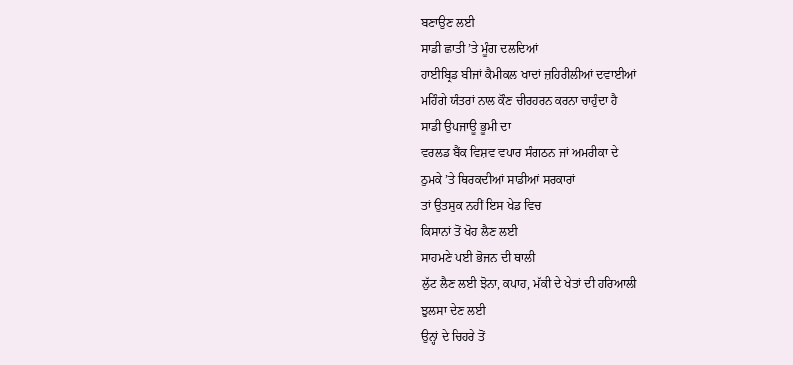ਬਣਾਉਣ ਲਈ
ਸਾਡੀ ਛਾਤੀ ’ਤੇ ਮੂੰਗ ਦਲਦਿਆਂ
ਹਾਈਬ੍ਰਿਡ ਬੀਜਾਂ ਕੈਮੀਕਲ ਖਾਦਾਂ ਜ਼ਹਿਰੀਲੀਆਂ ਦਵਾਈਆਂ
ਮਹਿੰਗੇ ਯੰਤਰਾਂ ਨਾਲ ਕੌਣ ਚੀਰਹਰਨ ਕਰਨਾ ਚਾਹੁੰਦਾ ਹੈ
ਸਾਡੀ ਉਪਜਾਊ ਭੂਮੀ ਦਾ
ਵਰਲਡ ਬੈਂਕ ਵਿਸ਼ਵ ਵਪਾਰ ਸੰਗਠਨ ਜਾਂ ਅਮਰੀਕਾ ਦੇ
ਠੁਮਕੇ ’ਤੇ ਥਿਰਕਦੀਆਂ ਸਾਡੀਆਂ ਸਰਕਾਰਾਂ
ਤਾਂ ਉਤਸੁਕ ਨਹੀਂ ਇਸ ਖੇਡ ਵਿਚ
ਕਿਸਾਨਾਂ ਤੋਂ ਖੋਹ ਲੈਣ ਲਈ
ਸਾਹਮਣੇ ਪਈ ਭੋਜਨ ਦੀ ਥਾਲੀ
ਲੁੱਟ ਲੈਣ ਲਈ ਝੋਨਾ, ਕਪਾਹ, ਮੱਕੀ ਦੇ ਖੇਤਾਂ ਦੀ ਹਰਿਆਲੀ
ਝੁਲਸਾ ਦੇਣ ਲਈ
ਉਨ੍ਹਾਂ ਦੇ ਚਿਹਰੇ ਤੋਂ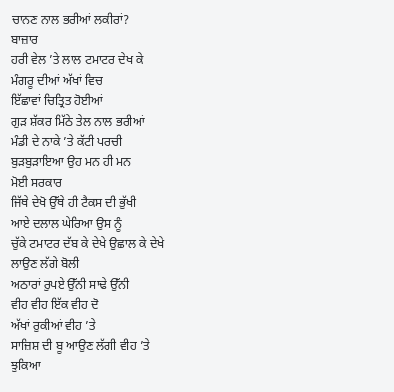ਚਾਨਣ ਨਾਲ ਭਰੀਆਂ ਲਕੀਰਾਂ?
ਬਾਜ਼ਾਰ
ਹਰੀ ਵੇਲ ’ਤੇ ਲਾਲ ਟਮਾਟਰ ਦੇਖ ਕੇ
ਮੰਗਰੂ ਦੀਆਂ ਅੱਖਾਂ ਵਿਚ
ਇੱਛਾਵਾਂ ਚਿਤ੍ਰਿਤ ਹੋਈਆਂ
ਗੁੜ ਸ਼ੱਕਰ ਮਿੱਠੇ ਤੇਲ ਨਾਲ ਭਰੀਆਂ
ਮੰਡੀ ਦੇ ਨਾਕੇ ’ਤੇ ਕੱਟੀ ਪਰਚੀ
ਬੁੜਬੁੜਾਇਆ ਉਹ ਮਨ ਹੀ ਮਨ
ਮੋਈ ਸਰਕਾਰ
ਜਿੱਥੇ ਦੇਖੋ ਉੱਥੇ ਹੀ ਟੈਕਸ ਦੀ ਭੁੱਖੀ
ਆਏ ਦਲਾਲ ਘੇਰਿਆ ਉਸ ਨੂੰ
ਚੁੱਕੇ ਟਮਾਟਰ ਦੱਬ ਕੇ ਦੇਖੇ ਉਛਾਲ ਕੇ ਦੇਖੇ
ਲਾਉਣ ਲੱਗੇ ਬੋਲੀ
ਅਠਾਰਾਂ ਰੁਪਏ ਉੱਨੀ ਸਾਢੇ ਉੱਨੀ
ਵੀਹ ਵੀਹ ਇੱਕ ਵੀਹ ਦੋ
ਅੱਖਾਂ ਰੁਕੀਆਂ ਵੀਹ ’ਤੇ
ਸਾਜ਼ਿਸ਼ ਦੀ ਬੂ ਆਉਣ ਲੱਗੀ ਵੀਹ ’ਤੇ
ਝੁਕਿਆ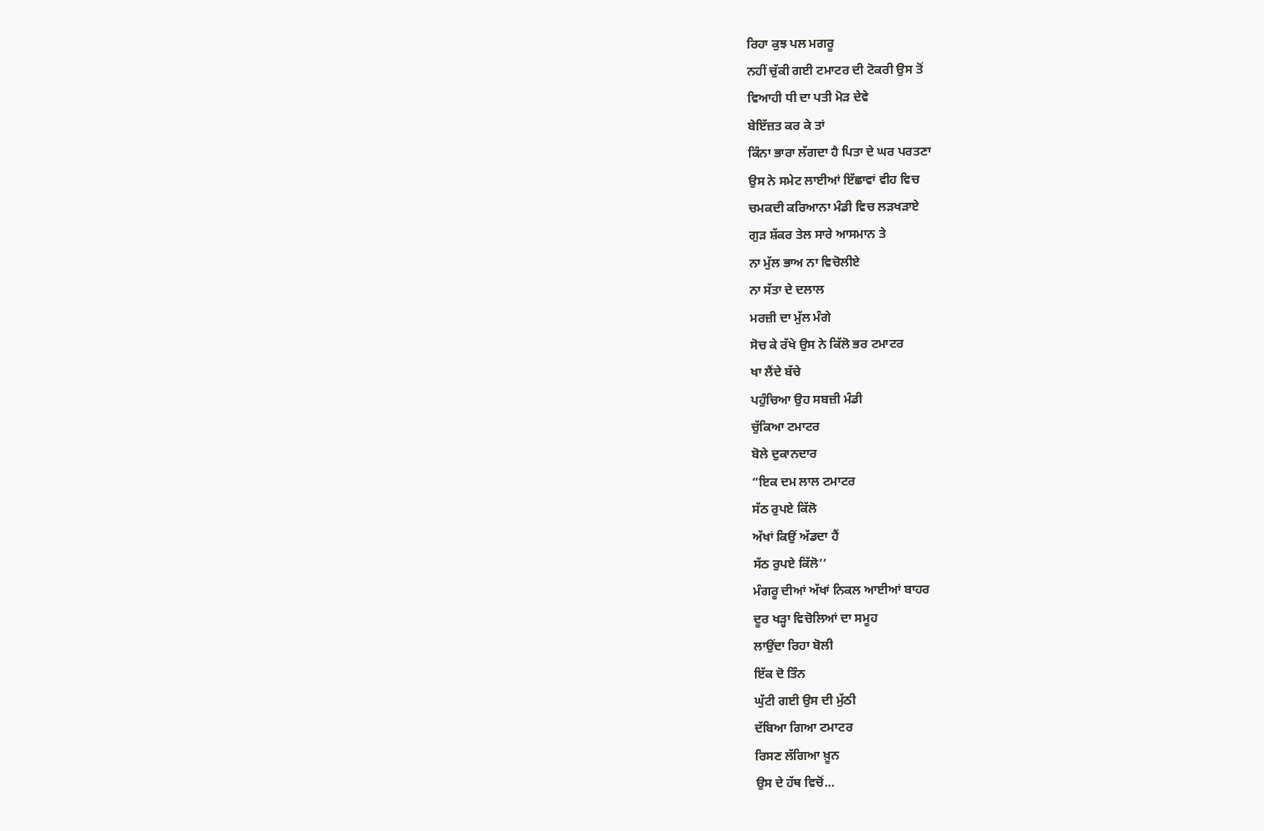ਰਿਹਾ ਕੁਝ ਪਲ ਮਗਰੂ
ਨਹੀਂ ਚੁੱਕੀ ਗਈ ਟਮਾਟਰ ਦੀ ਟੋਕਰੀ ਉਸ ਤੋਂ
ਵਿਆਹੀ ਧੀ ਦਾ ਪਤੀ ਮੋੜ ਦੇਵੇ
ਬੇਇੱਜ਼ਤ ਕਰ ਕੇ ਤਾਂ
ਕਿੰਨਾ ਭਾਰਾ ਲੱਗਦਾ ਹੈ ਪਿਤਾ ਦੇ ਘਰ ਪਰਤਣਾ
ਉਸ ਨੇ ਸਮੇਟ ਲਾਈਆਂ ਇੱਛਾਵਾਂ ਵੀਹ ਵਿਚ
ਚਮਕਦੀ ਕਰਿਆਨਾ ਮੰਡੀ ਵਿਚ ਲੜਖੜਾਏ
ਗੁੜ ਸ਼ੱਕਰ ਤੇਲ ਸਾਰੇ ਆਸਮਾਨ ਤੇ
ਨਾ ਮੁੱਲ ਭਾਅ ਨਾ ਵਿਚੋਲੀਏ
ਨਾ ਸੱਤਾ ਦੇ ਦਲਾਲ
ਮਰਜ਼ੀ ਦਾ ਮੁੱਲ ਮੰਗੇ
ਸੋਚ ਕੇ ਰੱਖੇ ਉਸ ਨੇ ਕਿੱਲੋ ਭਰ ਟਮਾਟਰ
ਖਾ ਲੈਂਦੇ ਬੱਚੇ
ਪਹੁੰਚਿਆ ਉਹ ਸਬਜ਼ੀ ਮੰਡੀ
ਚੁੱਕਿਆ ਟਮਾਟਰ
ਬੋਲੇ ਦੁਕਾਨਦਾਰ
“ਇਕ ਦਮ ਲਾਲ ਟਮਾਟਰ
ਸੱਠ ਰੁਪਏ ਕਿੱਲੋ
ਅੱਖਾਂ ਕਿਉਂ ਅੱਡਦਾ ਹੈਂ
ਸੱਠ ਰੁਪਏ ਕਿੱਲੋ’’
ਮੰਗਰੂ ਦੀਆਂ ਅੱਖਾਂ ਨਿਕਲ ਆਈਆਂ ਬਾਹਰ
ਦੂਰ ਖੜ੍ਹਾ ਵਿਚੋਲਿਆਂ ਦਾ ਸਮੂਹ
ਲਾਉਂਦਾ ਰਿਹਾ ਬੋਲੀ
ਇੱਕ ਦੋ ਤਿੰਨ
ਘੁੱਟੀ ਗਈ ਉਸ ਦੀ ਮੁੱਠੀ
ਦੱਬਿਆ ਗਿਆ ਟਮਾਟਰ
ਰਿਸਣ ਲੱਗਿਆ ਖ਼ੂਨ
ਉਸ ਦੇ ਹੱਥ ਵਿਚੋਂ…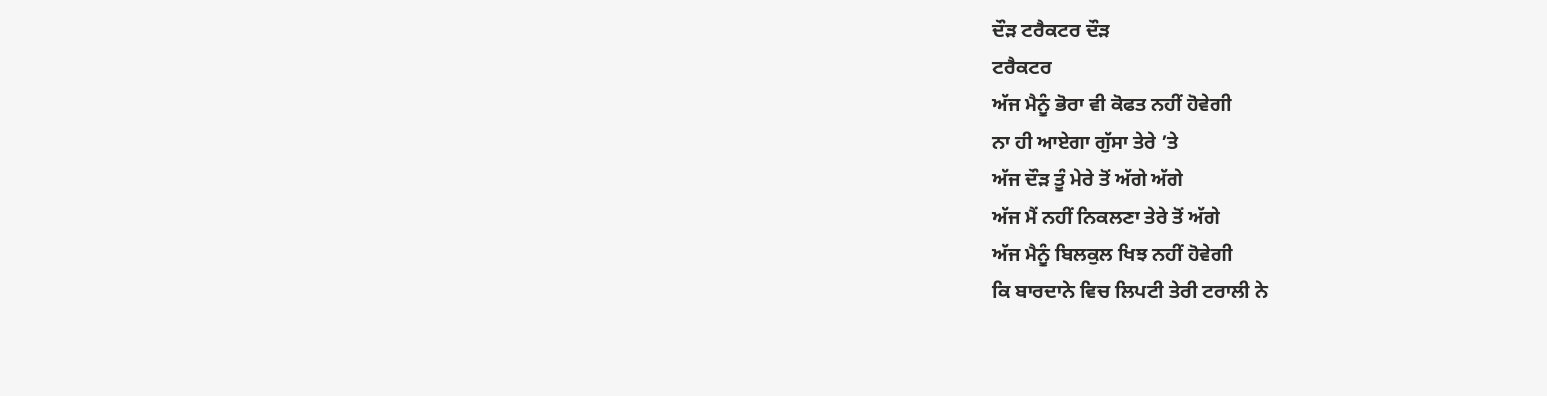ਦੌੜ ਟਰੈਕਟਰ ਦੌੜ
ਟਰੈਕਟਰ
ਅੱਜ ਮੈਨੂੰ ਭੋਰਾ ਵੀ ਕੋਫਤ ਨਹੀਂ ਹੋਵੇਗੀ
ਨਾ ਹੀ ਆਏਗਾ ਗੁੱਸਾ ਤੇਰੇ ’ਤੇ
ਅੱਜ ਦੌੜ ਤੂੰ ਮੇਰੇ ਤੋਂ ਅੱਗੇ ਅੱਗੇ
ਅੱਜ ਮੈਂ ਨਹੀਂ ਨਿਕਲਣਾ ਤੇਰੇ ਤੋਂ ਅੱਗੇ
ਅੱਜ ਮੈਨੂੰ ਬਿਲਕੁਲ ਖਿਝ ਨਹੀਂ ਹੋਵੇਗੀ
ਕਿ ਬਾਰਦਾਨੇ ਵਿਚ ਲਿਪਟੀ ਤੇਰੀ ਟਰਾਲੀ ਨੇ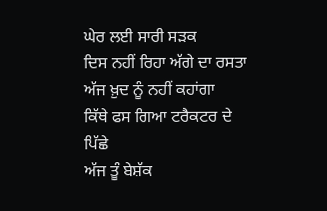ਘੇਰ ਲਈ ਸਾਰੀ ਸੜਕ
ਦਿਸ ਨਹੀਂ ਰਿਹਾ ਅੱਗੇ ਦਾ ਰਸਤਾ
ਅੱਜ ਖ਼ੁਦ ਨੂੰ ਨਹੀਂ ਕਹਾਂਗਾ
ਕਿੱਥੇ ਫਸ ਗਿਆ ਟਰੈਕਟਰ ਦੇ ਪਿੱਛੇ
ਅੱਜ ਤੂੰ ਬੇਸ਼ੱਕ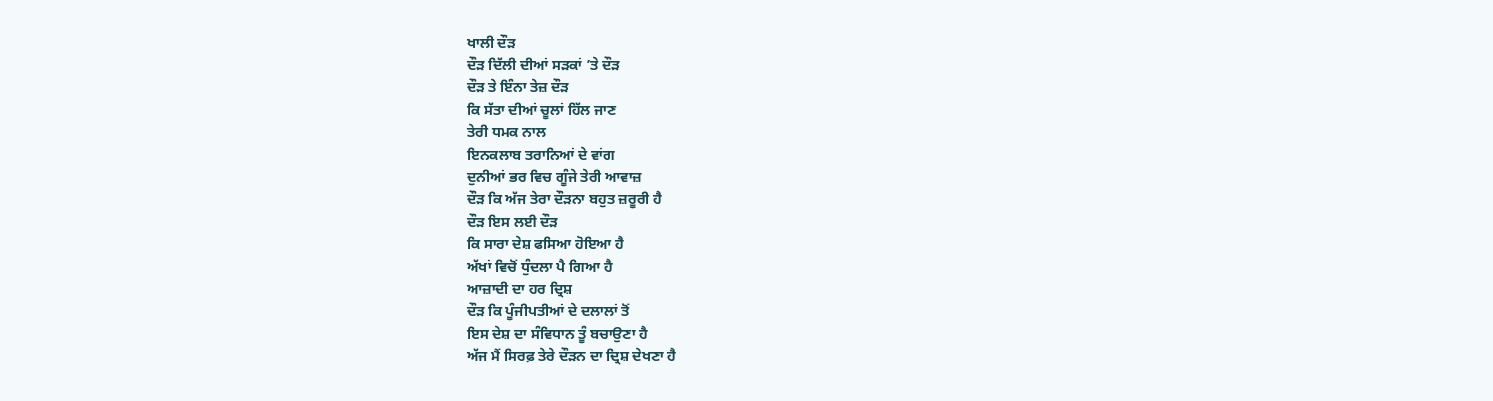ਖਾਲੀ ਦੌੜ
ਦੌੜ ਦਿੱਲੀ ਦੀਆਂ ਸੜਕਾਂ ’ਤੇ ਦੌੜ
ਦੌੜ ਤੇ ਇੰਨਾ ਤੇਜ਼ ਦੌੜ
ਕਿ ਸੱਤਾ ਦੀਆਂ ਚੂਲਾਂ ਹਿੱਲ ਜਾਣ
ਤੇਰੀ ਧਮਕ ਨਾਲ
ਇਨਕਲਾਬ ਤਰਾਨਿਆਂ ਦੇ ਵਾਂਗ
ਦੁਨੀਆਂ ਭਰ ਵਿਚ ਗੂੰਜੇ ਤੇਰੀ ਆਵਾਜ਼
ਦੌੜ ਕਿ ਅੱਜ ਤੇਰਾ ਦੌੜਨਾ ਬਹੁਤ ਜ਼ਰੂਰੀ ਹੈ
ਦੌੜ ਇਸ ਲਈ ਦੌੜ
ਕਿ ਸਾਰਾ ਦੇਸ਼ ਫਸਿਆ ਹੋਇਆ ਹੈ
ਅੱਖਾਂ ਵਿਚੋਂ ਧੁੰਦਲਾ ਪੈ ਗਿਆ ਹੈ
ਆਜ਼ਾਦੀ ਦਾ ਹਰ ਦ੍ਰਿਸ਼
ਦੌੜ ਕਿ ਪੂੰਜੀਪਤੀਆਂ ਦੇ ਦਲਾਲਾਂ ਤੋਂ
ਇਸ ਦੇਸ਼ ਦਾ ਸੰਵਿਧਾਨ ਤੂੰ ਬਚਾਉਣਾ ਹੈ
ਅੱਜ ਮੈਂ ਸਿਰਫ਼ ਤੇਰੇ ਦੌੜਨ ਦਾ ਦ੍ਰਿਸ਼ ਦੇਖਣਾ ਹੈ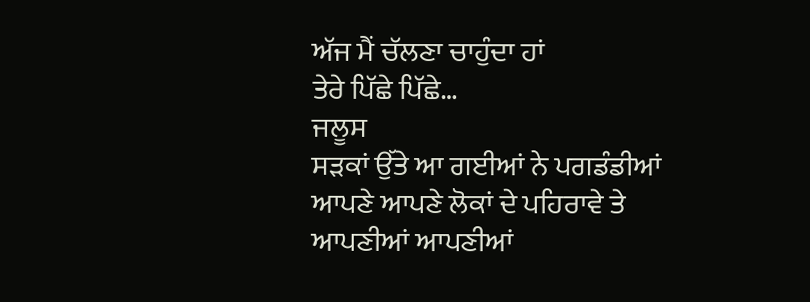ਅੱਜ ਮੈਂ ਚੱਲਣਾ ਚਾਹੁੰਦਾ ਹਾਂ
ਤੇਰੇ ਪਿੱਛੇ ਪਿੱਛੇ…
ਜਲੂਸ
ਸੜਕਾਂ ਉੱਤੇ ਆ ਗਈਆਂ ਨੇ ਪਗਡੰਡੀਆਂ
ਆਪਣੇ ਆਪਣੇ ਲੋਕਾਂ ਦੇ ਪਹਿਰਾਵੇ ਤੇ
ਆਪਣੀਆਂ ਆਪਣੀਆਂ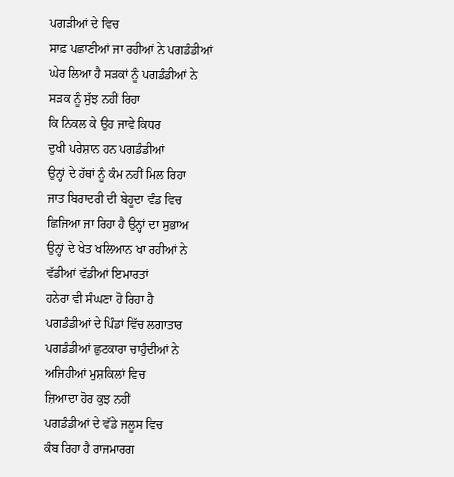ਪਗੜੀਆਂ ਦੇ ਵਿਚ
ਸਾਫ਼ ਪਛਾਣੀਆਂ ਜਾ ਰਹੀਆਂ ਨੇ ਪਗਡੰਡੀਆਂ
ਘੇਰ ਲਿਆ ਹੈ ਸੜਕਾਂ ਨੂੰ ਪਗਡੰਡੀਆਂ ਨੇ
ਸੜਕ ਨੂੰ ਸੁੱਝ ਨਹੀਂ ਰਿਹਾ
ਕਿ ਨਿਕਲ ਕੇ ਉਹ ਜਾਵੇ ਕਿਧਰ
ਦੁਖੀ ਪਰੇਸ਼ਾਨ ਹਨ ਪਗਡੰਡੀਆਂ
ਉਨ੍ਹਾਂ ਦੇ ਹੱਥਾਂ ਨੂੰ ਕੰਮ ਨਹੀਂ ਮਿਲ ਰਿਹਾ
ਜਾਤ ਬਿਰਾਦਰੀ ਦੀ ਬੇਹੂਦਾ ਵੰਡ ਵਿਚ
ਛਿਜਿਆ ਜਾ ਰਿਹਾ ਹੈ ਉਨ੍ਹਾਂ ਦਾ ਸੁਭਾਅ
ਉਨ੍ਹਾਂ ਦੇ ਖੇਤ ਖਲਿਆਨ ਖਾ ਰਹੀਆਂ ਨੇ
ਵੱਡੀਆਂ ਵੱਡੀਆਂ ਇਮਾਰਤਾਂ
ਹਨੇਰਾ ਵੀ ਸੰਘਣਾ ਹੋ ਰਿਹਾ ਹੈ
ਪਗਡੰਡੀਆਂ ਦੇ ਪਿੰਡਾਂ ਵਿੱਚ ਲਗਾਤਾਰ
ਪਗਡੰਡੀਆਂ ਛੁਟਕਾਰਾ ਚਾਹੁੰਦੀਆਂ ਨੇ
ਅਜਿਹੀਆਂ ਮੁਸ਼ਕਿਲਾਂ ਵਿਚ
ਜ਼ਿਆਦਾ ਹੋਰ ਕੁਝ ਨਹੀਂ
ਪਗਡੰਡੀਆਂ ਦੇ ਵੱਡੇ ਜਲੂਸ ਵਿਚ
ਕੰਬ ਰਿਹਾ ਹੈ ਰਾਜਮਾਰਗ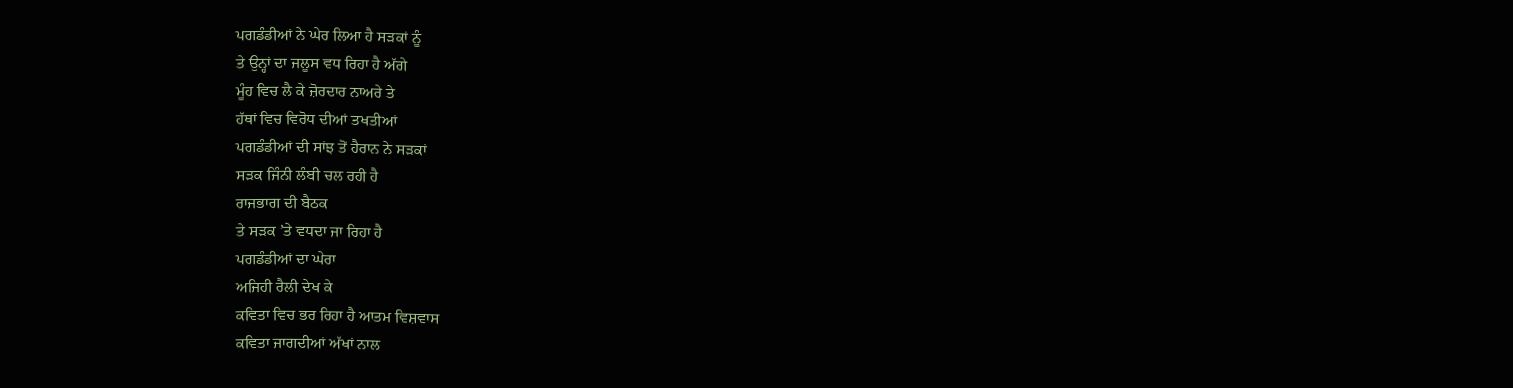ਪਗਡੰਡੀਆਂ ਨੇ ਘੇਰ ਲਿਆ ਹੈ ਸੜਕਾਂ ਨੂੰ
ਤੇ ਉਨ੍ਹਾਂ ਦਾ ਜਲੂਸ ਵਧ ਰਿਹਾ ਹੈ ਅੱਗੇ
ਮੂੰਹ ਵਿਚ ਲੈ ਕੇ ਜ਼ੋਰਦਾਰ ਨਾਅਰੇ ਤੇ
ਹੱਥਾਂ ਵਿਚ ਵਿਰੋਧ ਦੀਆਂ ਤਖਤੀਆਂ
ਪਗਡੰਡੀਆਂ ਦੀ ਸਾਂਝ ਤੋਂ ਹੈਰਾਨ ਨੇ ਸੜਕਾਂ
ਸੜਕ ਜਿੰਨੀ ਲੰਬੀ ਚਲ ਰਹੀ ਹੈ
ਰਾਜਭਾਗ ਦੀ ਬੈਠਕ
ਤੇ ਸੜਕ ’ਤੇ ਵਧਦਾ ਜਾ ਰਿਹਾ ਹੈ
ਪਗਡੰਡੀਆਂ ਦਾ ਘੇਰਾ
ਅਜਿਹੀ ਰੈਲੀ ਦੇਖ ਕੇ
ਕਵਿਤਾ ਵਿਚ ਭਰ ਰਿਹਾ ਹੈ ਆਤਮ ਵਿਸ਼ਵਾਸ
ਕਵਿਤਾ ਜਾਗਦੀਆਂ ਅੱਖਾਂ ਨਾਲ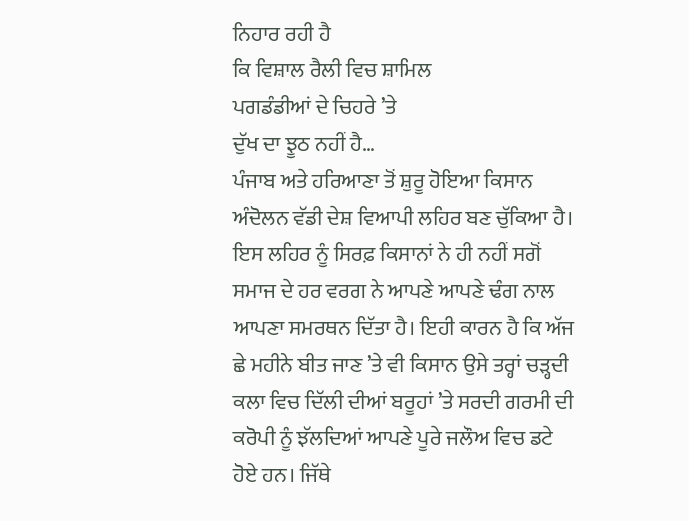ਨਿਹਾਰ ਰਹੀ ਹੈ
ਕਿ ਵਿਸ਼ਾਲ ਰੈਲੀ ਵਿਚ ਸ਼ਾਮਿਲ
ਪਗਡੰਡੀਆਂ ਦੇ ਚਿਹਰੇ ’ਤੇ
ਦੁੱਖ ਦਾ ਝੂਠ ਨਹੀਂ ਹੈ…
ਪੰਜਾਬ ਅਤੇ ਹਰਿਆਣਾ ਤੋਂ ਸ਼ੁਰੂ ਹੋਇਆ ਕਿਸਾਨ ਅੰਦੋਲਨ ਵੱਡੀ ਦੇਸ਼ ਵਿਆਪੀ ਲਹਿਰ ਬਣ ਚੁੱਕਿਆ ਹੈ। ਇਸ ਲਹਿਰ ਨੂੰ ਸਿਰਫ਼ ਕਿਸਾਨਾਂ ਨੇ ਹੀ ਨਹੀਂ ਸਗੋਂ ਸਮਾਜ ਦੇ ਹਰ ਵਰਗ ਨੇ ਆਪਣੇ ਆਪਣੇ ਢੰਗ ਨਾਲ ਆਪਣਾ ਸਮਰਥਨ ਦਿੱਤਾ ਹੈ। ਇਹੀ ਕਾਰਨ ਹੈ ਕਿ ਅੱਜ ਛੇ ਮਹੀਨੇ ਬੀਤ ਜਾਣ ’ਤੇ ਵੀ ਕਿਸਾਨ ਉਸੇ ਤਰ੍ਹਾਂ ਚੜ੍ਹਦੀ ਕਲਾ ਵਿਚ ਦਿੱਲੀ ਦੀਆਂ ਬਰੂਹਾਂ ’ਤੇ ਸਰਦੀ ਗਰਮੀ ਦੀ ਕਰੋਪੀ ਨੂੰ ਝੱਲਦਿਆਂ ਆਪਣੇ ਪੂਰੇ ਜਲੌਅ ਵਿਚ ਡਟੇ ਹੋਏ ਹਨ। ਜਿੱਥੇ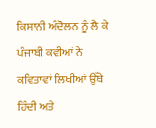ਕਿਸਾਨੀ ਅੰਦੋਲਨ ਨੂੰ ਲੈ ਕੇ ਪੰਜਾਬੀ ਕਵੀਆਂ ਨੇ ਕਵਿਤਾਵਾਂ ਲਿਖੀਆਂ ਉੱਥੇ ਹਿੰਦੀ ਅਤੇ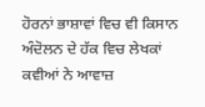ਹੋਰਨਾਂ ਭਾਸ਼ਾਵਾਂ ਵਿਚ ਵੀ ਕਿਸਾਨ ਅੰਦੋਲਨ ਦੇ ਹੱਕ ਵਿਚ ਲੇਖਕਾਂ ਕਵੀਆਂ ਨੇ ਆਵਾਜ਼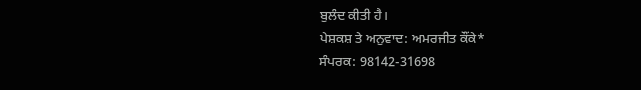ਬੁਲੰਦ ਕੀਤੀ ਹੈ।
ਪੇਸ਼ਕਸ਼ ਤੇ ਅਨੁਵਾਦ: ਅਮਰਜੀਤ ਕੌਂਕੇ*
ਸੰਪਰਕ: 98142-31698